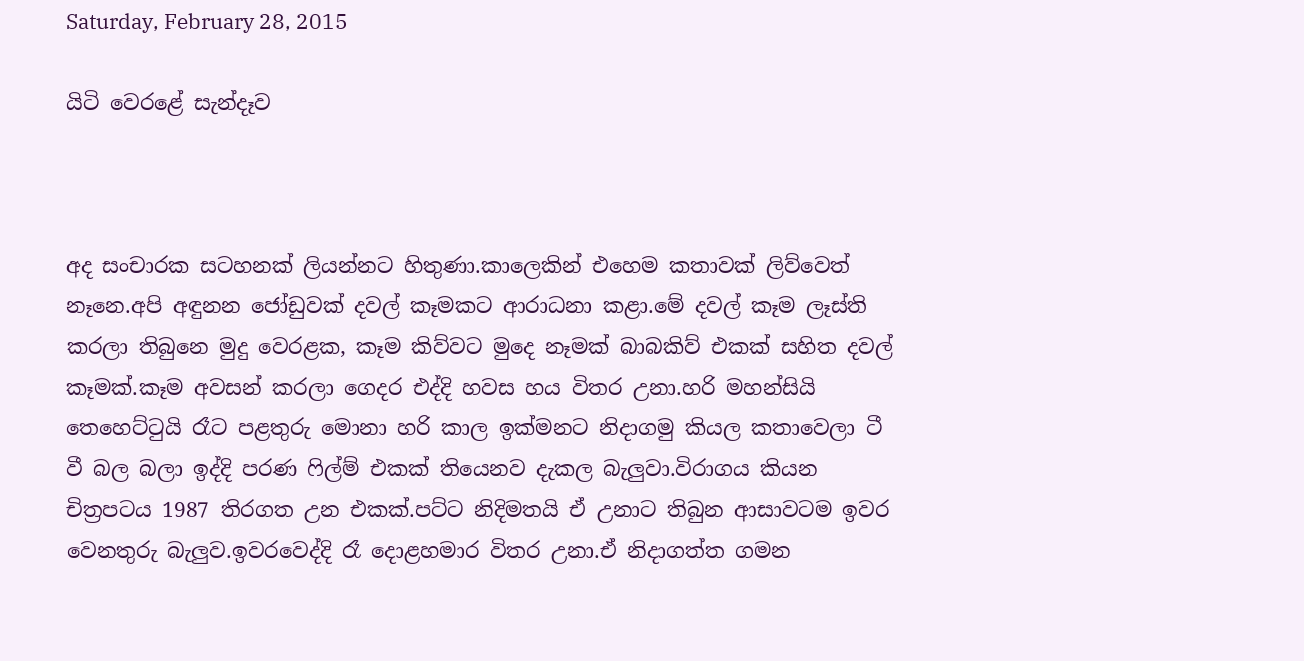Saturday, February 28, 2015

යිටි වෙරළේ සැන්දෑව



අද සංචාරක සටහනක් ලියන්නට හිතුණා.කාලෙකින් එහෙම කතාවක් ලිව්වෙත් නෑනෙ.අපි අඳුනන ජෝඩුවක් දවල් කෑමකට ආරාධනා කළා.මේ දවල් කෑම ලෑස්ති කරලා තිබුනෙ මුදු වෙරළක, කෑම කිව්වට මුදෙ නෑමක් බාබකිව් එකක් සහිත දවල් කෑමක්.කෑම අවසන් කරලා ගෙදර එද්දි හවස හය විතර උනා.හරි මහන්සියි තෙහෙට්ටුයි රෑට පළතුරු මොනා හරි කාල ඉක්මනට නිදාගමු කියල කතාවෙලා ටී වී බල බලා ඉද්දි පරණ ෆිල්ම් එකක් තියෙනව දැකල බැලුවා.විරාගය කියන චිත්‍රපටය 1987 තිරගත උන එකක්.පට්ට නිදිමතයි ඒ උනාට තිබුන ආසාවටම ඉවර වෙනතුරු බැලුව.ඉවරවෙද්දි රෑ දොළහමාර විතර උනා.ඒ නිදාගත්ත ගමන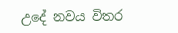උදේ නවය විතර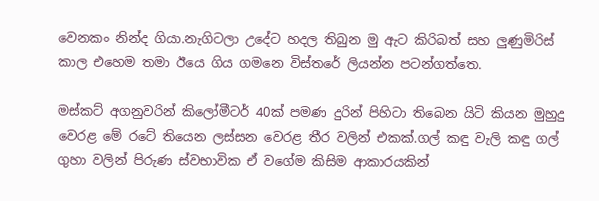වෙනකං නින්ද ගියා.නැගිටලා උදේට හදල තිබුන මු ඇට කිරිබත් සහ ලුණුමිරිස් කාල එහෙම තමා ඊයෙ ගිය ගමනෙ විස්තරේ ලියන්න පටන්ගත්තෙ.

මස්කට් අගනුවරින් කිලෝමීටර් 40ක් පමණ දුරින් පිහිටා තිබෙන යිටි කියන මුහුදු වෙරළ මේ රටේ තියෙන ලස්සන වෙරළ තීර වලින් එකක්.ගල් කඳු වැලි කඳු ගල් ගුහා වලින් පිරුණ ස්වභාවික ඒ වගේම කිසිම ආකාරයකින්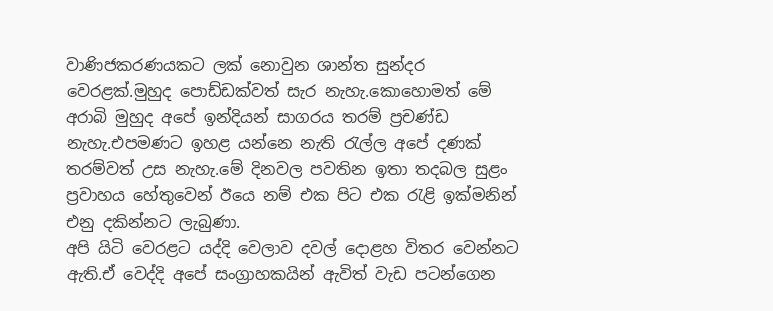වාණිජකරණයකට ලක් නොවුන ශාන්ත සුන්දර වෙරළක්.මුහුද පොඩ්ඩක්වත් සැර නැහැ.කොහොමත් මේ අරාබි මුහුද අපේ ඉන්දියන් සාගරය තරම් ප්‍රචණ්ඩ නැහැ.එපමණට ඉහළ යන්නෙ නැති රැල්ල අපේ දණක් තරම්වත් උස නැහැ.මේ දිනවල පවතින ඉතා තදබල සුළං ප්‍රවාහය හේතුවෙන් ඊයෙ නම් එක පිට එක රැළි ඉක්මනින් එනු දකින්නට ලැබුණා.
අපි යිටි වෙරළට යද්දි වෙලාව දවල් දොළහ විතර වෙන්නට ඇති.ඒ වෙද්දි අපේ සංග්‍රාහකයින් ඇවිත් වැඩ පටන්ගෙන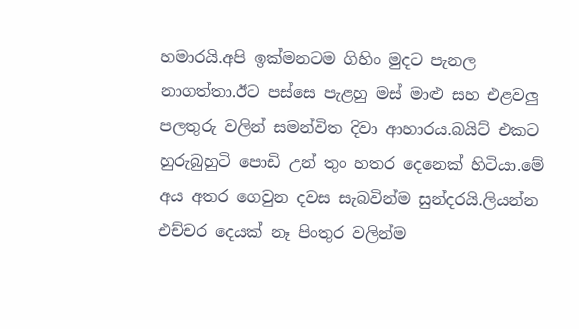හමාරයි.අපි ඉක්මනටම ගිහිං මුදට පැනල නාගත්තා.ඊට පස්සෙ පැළහු මස් මාළු සහ එළවලු පලතුරු වලින් සමන්විත දිවා ආහාරය.බයිට් එකට හුරුබුහුටි පොඩි උන් තුං හතර දෙනෙක් හිටියා.මේ අය අතර ගෙවුන දවස සැබවින්ම සුන්දරයි.ලියන්න එච්චර දෙයක් නෑ පිංතුර වලින්ම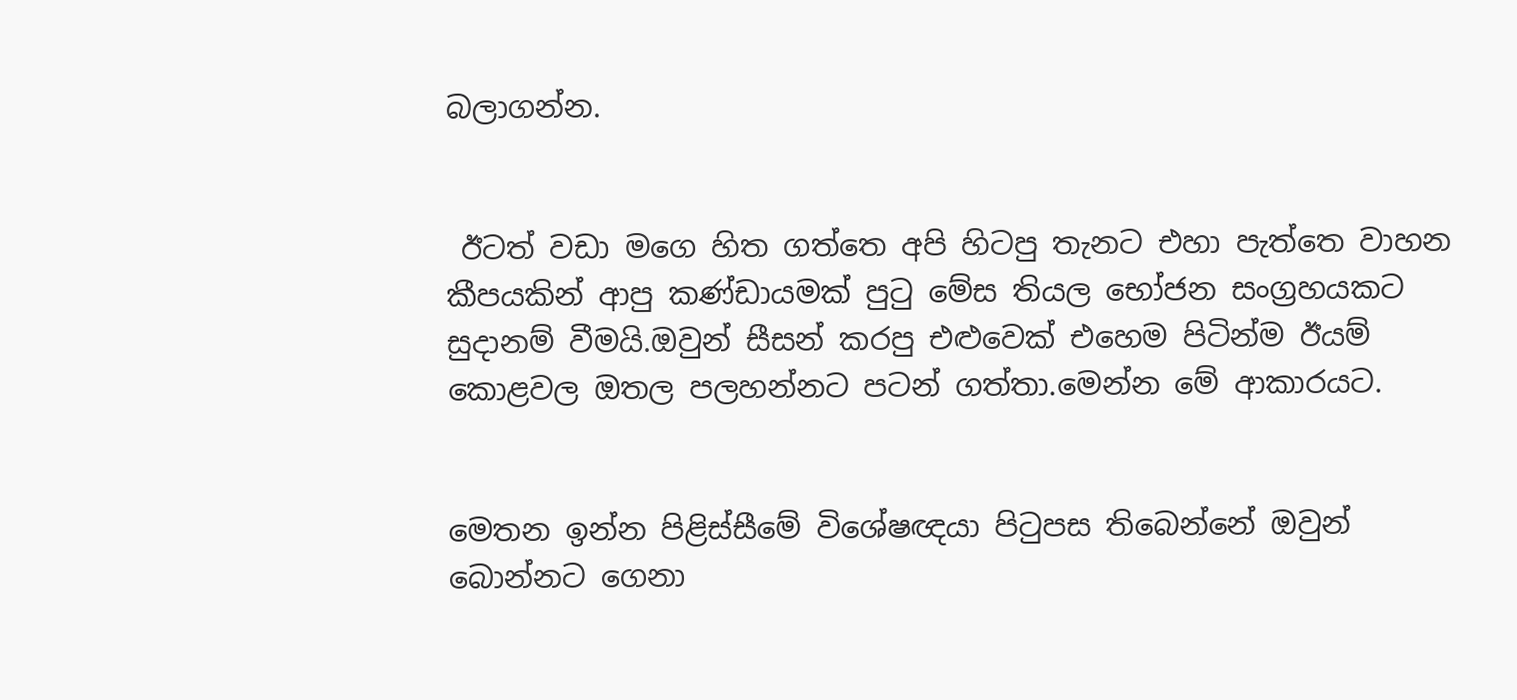බලාගන්න.


 ඊටත් වඩා මගෙ හිත ගත්තෙ අපි හිටපු තැනට එහා පැත්තෙ වාහන කීපයකින් ආපු කණ්ඩායමක් පුටු මේස තියල භෝජන සංග්‍රහයකට සුදානම් වීමයි.ඔවුන් සීසන් කරපු එළුවෙක් එහෙම පිටින්ම ඊයම් කොළවල ඔතල පලහන්නට පටන් ගත්තා.මෙන්න මේ ආකාරයට.


මෙතන ඉන්න පිළිස්සීමේ විශේෂඥයා පිටුපස තිබෙන්නේ ඔවුන් බොන්නට ගෙනා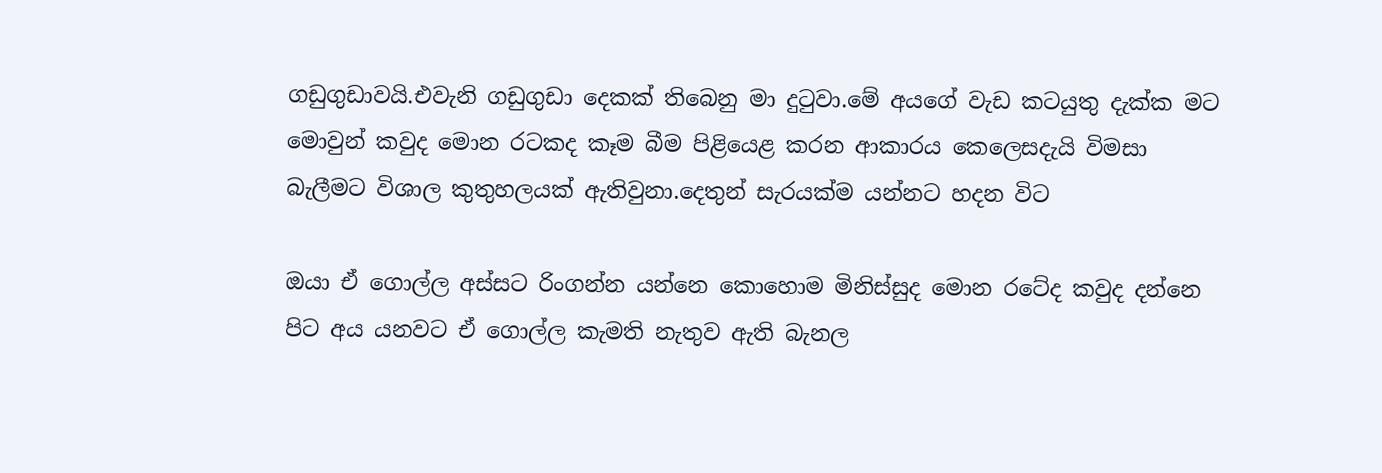ගඩුගුඩාවයි.එවැනි ගඩුගුඩා දෙකක් තිබෙනු මා දුටුවා.මේ අයගේ වැඩ කටයුතු දැක්ක මට මොවුන් කවුද මොන රටකද කෑම බීම පිළියෙළ කරන ආකාරය කෙලෙසදැයි විමසා බැලීමට විශාල කුතුහලයක් ඇතිවුනා.දෙතුන් සැරයක්ම යන්නට හදන විට

ඔයා ඒ ගොල්ල අස්සට රිංගන්න යන්නෙ කොහොම මිනිස්සුද මොන රටේද කවුද දන්නෙ පිට අය යනවට ඒ ගොල්ල කැමති නැතුව ඇති බැනල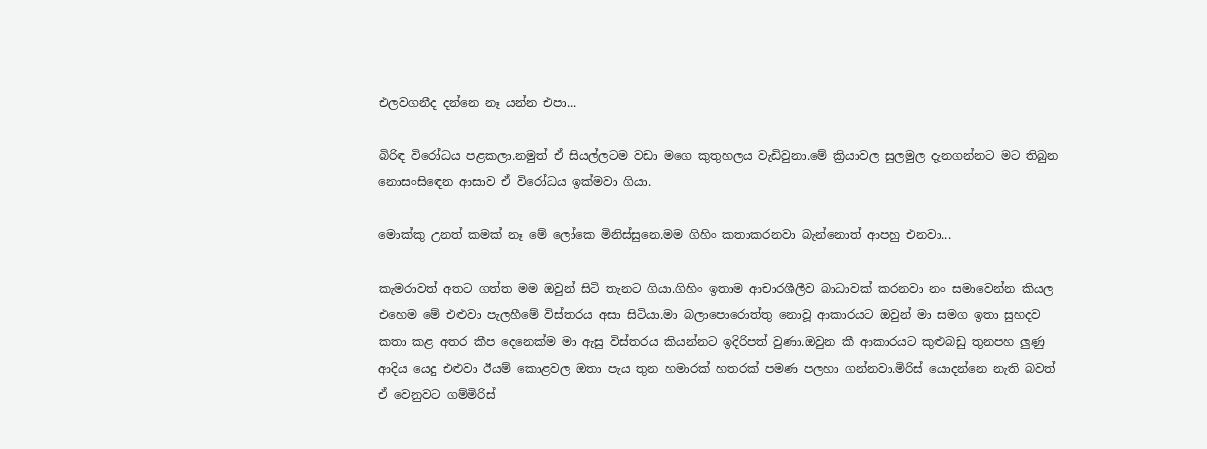එලවගනීද දන්නෙ නෑ යන්න එපා...

බිරිඳ විරෝධය පළකලා.නමුත් ඒ සියල්ලටම වඩා මගෙ කුතුහලය වැඩිවුනා.මේ ක්‍රියාවල සුලමුල දැනගන්නට මට තිබුන නොසංසිඳෙන ආසාව ඒ විරෝධය ඉක්මවා ගියා.

මොක්කු උනත් කමක් නෑ මේ ලෝකෙ මිනිස්සුනෙ.මම ගිහිං කතාකරනවා බැන්නොත් ආපහු එනවා...

කැමරාවත් අතට ගත්ත මම ඔවුන් සිටි තැනට ගියා.ගිහිං ඉතාම ආචාරශීලීව බාධාවක් කරනවා නං සමාවෙන්න කියල එහෙම මේ එළුවා පැලහීමේ විස්තරය අසා සිටියා.මා බලාපොරොත්තු නොවූ ආකාරයට ඔවුන් මා සමග ඉතා සුහදව කතා කළ අතර කීප දෙනෙක්ම මා ඇසු විස්තරය කියන්නට ඉදිරිපත් වුණා.ඔවුන කී ආකාරයට කුළුබඩු තුනපහ ලුණු ආදිය යෙදු එළුවා ඊයම් කොළවල ඔතා පැය තුන හමාරක් හතරක් පමණ පලහා ගන්නවා.මිරිස් යොදන්නෙ නැති බවත් ඒ වෙනුවට ගම්මිරිස්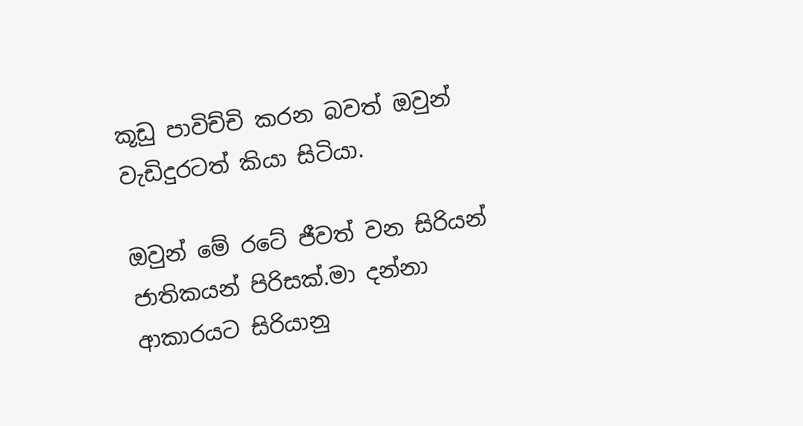කූඩු පාවිච්චි කරන බවත් ඔවුන් වැඩිදුරටත් කියා සිටියා.

ඔවුන් මේ රටේ ජීවත් වන සිරියන් ජාතිකයන් පිරිසක්.මා දන්නා ආකාරයට සිරියානු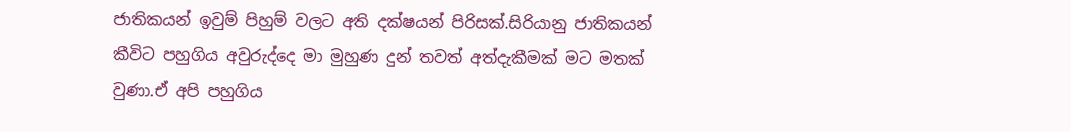ජාතිකයන් ඉවුම් පිහුම් වලට අති දක්ෂයන් පිරිසක්.සිරියානු ජාතිකයන් කීවිට පහුගිය අවුරුද්දෙ මා මුහුණ දුන් තවත් අත්දැකීමක් මට මතක් වුණා.ඒ අපි පහුගිය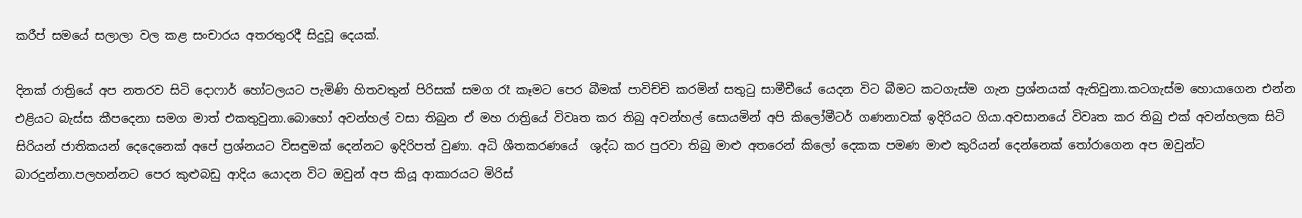කරීප් සමයේ සලාලා වල කළ සංචාරය අතරතුරදී සිදුවූ දෙයක්.

දිනක් රාත්‍රියේ අප නතරව සිටි දොෆාර් හෝටලයට පැමිණි හිතවතුන් පිරිසක් සමග රෑ කෑමට පෙර බීමක් පාවිච්චි කරමින් සතුටු සාමීචීයේ යෙදන විට බීමට කටගැස්ම ගැන ප්‍රශ්නයක් ඇතිවුනා.කටගැස්ම හොයාගෙන එන්න එළියට බැස්ස කීපදෙනා සමග මාත් එකතුවුනා.බොහෝ අවන්හල් වසා තිබුන ඒ මහ රාත්‍රියේ විවෘත කර තිබු අවන්හල් සොයමින් අපි කිලෝමීටර් ගණනාවක් ඉදිරියට ගියා.අවසානයේ විවෘත කර තිබු එක් අවන්හලක සිටි සිරියන් ජාතිකයන් දෙදෙනෙක් අපේ ප්‍රශ්නයට විසඳුමක් දෙන්නට ඉදිරිපත් වුණා. අධි ශීතකරණයේ  ශුද්ධ කර පුරවා තිබු මාළු අතරෙන් කිලෝ දෙකක පමණ මාළු කුරියන් දෙන්නෙක් තෝරාගෙන අප ඔවුන්ට බාරදුන්නා.පලහන්නට පෙර කුළුබඩු ආදිය යොදන විට ඔවුන් අප කියූ ආකාරයට මිරිස්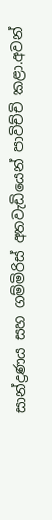සාන්ද්‍රණය සහ ගම්මිරිස් අතවැඩියෙන් පාවිච්චි කළා.අවන්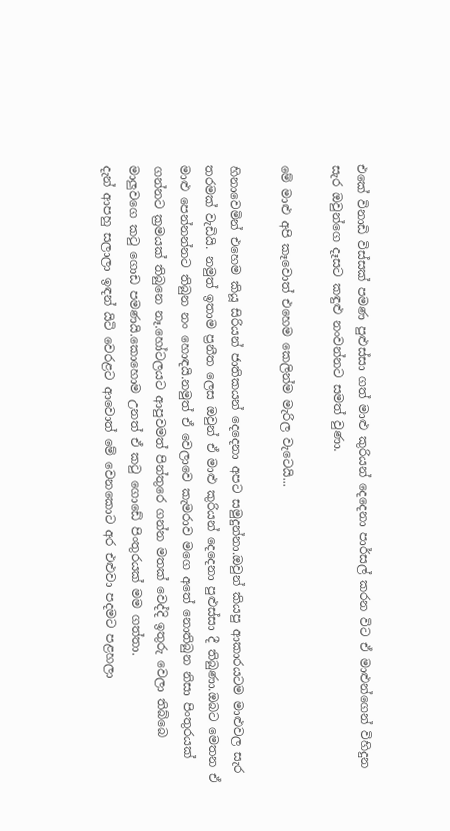එකේ විනාඩි විස්සක් පමණ පුළුස්සා ගත් මාළු කුරියන් දෙදෙනා පාර්සල් කරන විට ඒ මාළුන්ගෙන් විහිදුන සැර ඔවුන්ගෙ දෑසට කඳුළු නංවන්නට සමත් වුණා.

මේ මාළු අපි කෑවොත් එහෙම කෙලින්ම මැරිල වැටෙයි...

හිනාවෙමින් එහෙම කියූ සිරියන් ජාතිකයන් දෙදෙනා අපට සමුදුන්නා.ඔවුන් කියපු ආකාරයටම මාළුවල සැර තරමක් වැඩියි. නමුත් ඉතාම ප්‍රනීත ලෙස ඔවුන් ඒ මාළු කුරියන් දෙදෙනා පුළුස්සා දී තිබුණා.ඔබට මෙතන ඒ මාළු පෙන්නන්නට තිබුන නං හොඳයි.නමුත් ඒ වෙලාවෙ කැමරාව මගෙ අතේ නොතිබුන නිසා පිංතුරයක් ගන්නට ක්‍රමයක් තිබුනෙ නෑ.හෝටලයට ආපුවමත් පින්තුරෙ ගන්න මතක් වෙද්දි ඉතුරු වෙලා තිබ්බෙ මාලුවගෙ කටු ගොඩ පමණයි.කොහොම උනත් ඒ කටු ගොඩේ පිංතුරයක් මම ගත්තා.
දැන් ආපහු සලාලා ඉඳන් යිටි වෙරළට ආවොත් මේ වෙනකොට අර එළුවා පදමට පළහලා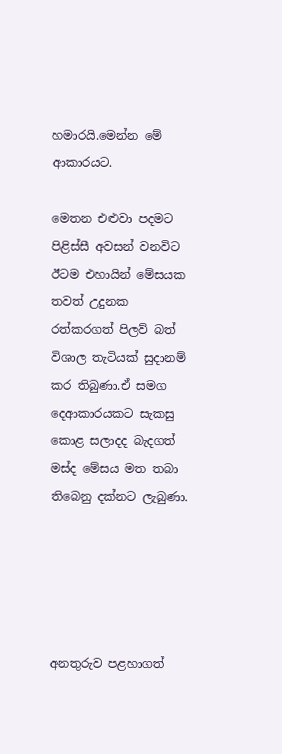හමාරයි.මෙන්න මේ ආකාරයට.

මෙතන එළුවා පදමට පිළිස්සී අවසන් වනවිට ඊටම එහායින් මේසයක තවත් උදුනක රත්කරගත් පිලව් බත් විශාල තැටියක් සුදානම් කර තිබුණා.ඒ සමග දෙආකාරයකට සැකසු කොළ සලාදද බැදගත් මස්ද මේසය මත තබා තිබෙනු දක්නට ලැබුණා.





අනතුරුව පළහාගත්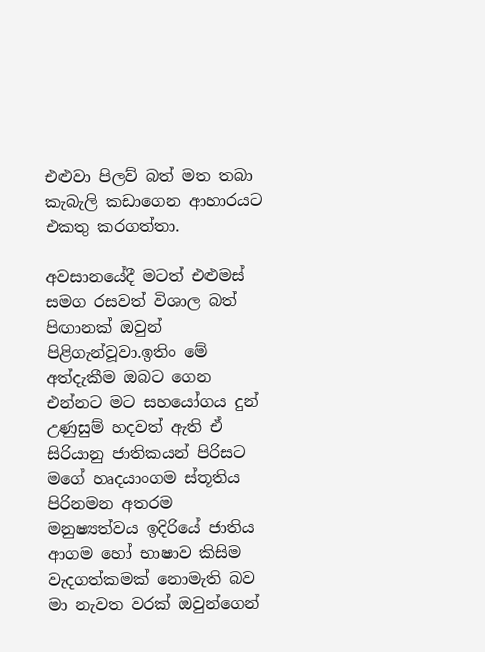එළුවා පිලව් බත් මත තබා කැබැලි කඩාගෙන ආහාරයට එකතු කරගත්තා.

අවසානයේදී මටත් එළුමස් සමග රසවත් විශාල බත් පිඟානක් ඔවුන් පිළිගැන්වූවා.ඉතිං මේ අත්දැකීම ඔබට ගෙන එන්නට මට සහයෝගය දුන් උණුසුම් හදවත් ඇති ඒ සිරියානු ජාතිකයන් පිරිසට මගේ හෘදයාංගම ස්තූතිය පිරිනමන අතරම මනුෂ්‍යත්වය ඉදිරියේ ජාතිය ආගම හෝ භාෂාව කිසිම වැදගත්කමක් නොමැති බව මා නැවත වරක් ඔවුන්ගෙන්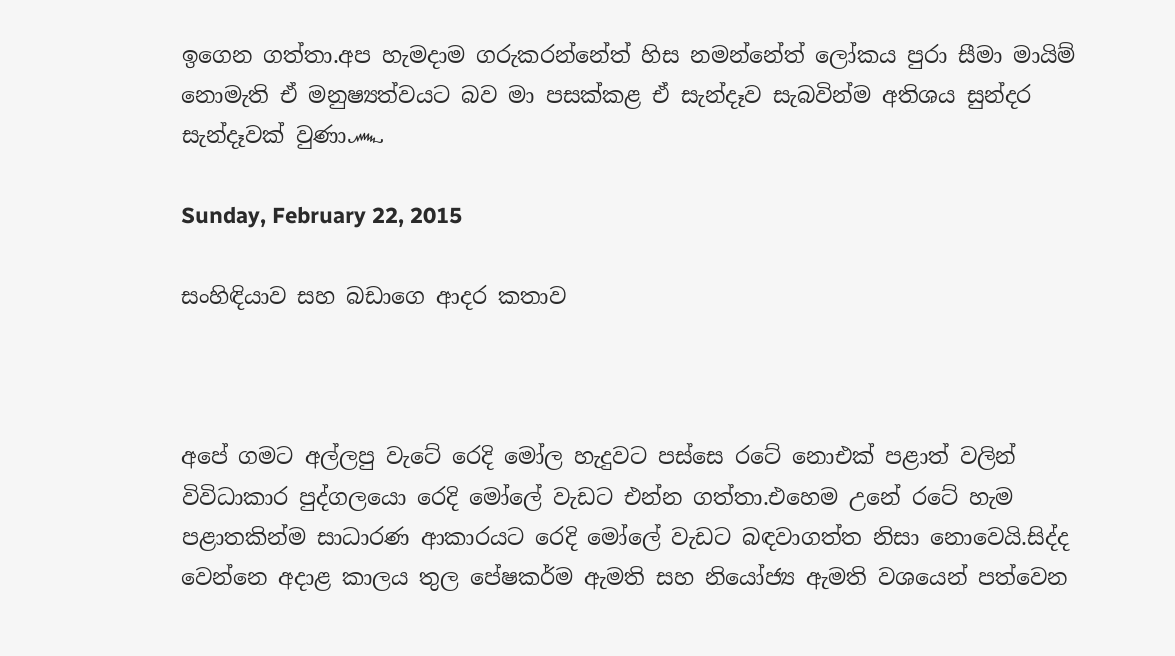ඉගෙන ගත්තා.අප හැමදාම ගරුකරන්නේත් හිස නමන්නේත් ලෝකය පුරා සීමා මායිම් නොමැති ඒ මනුෂ්‍යත්වයට බව මා පසක්කළ ඒ සැන්දෑව සැබවින්ම අතිශය සුන්දර සැන්දෑවක් වුණා෴

Sunday, February 22, 2015

සංහිඳියාව සහ බඩාගෙ ආදර කතාව



අපේ ගමට අල්ලපු වැටේ රෙදි මෝල හැදුවට පස්සෙ රටේ නොඑක් පළාත් වලින් විවිධාකාර පුද්ගලයො රෙදි මෝලේ වැඩට එන්න ගත්තා.එහෙම උනේ රටේ හැම පළාතකින්ම සාධාරණ ආකාරයට රෙදි මෝලේ වැඩට බඳවාගත්ත නිසා නොවෙයි.සිද්ද වෙන්නෙ අදාළ කාලය තුල පේෂකර්ම ඇමති සහ නියෝජ්‍ය ඇමති වශයෙන් පත්වෙන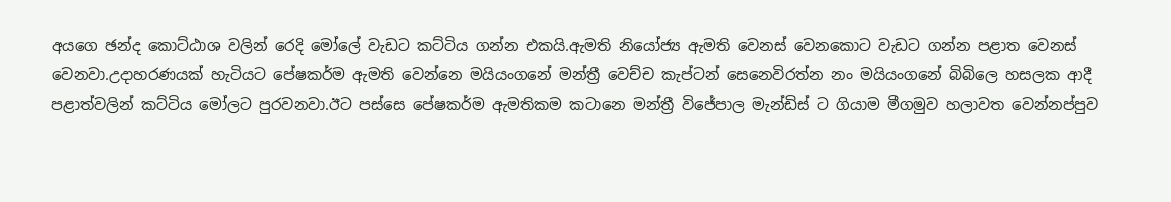අයගෙ ඡන්ද කොට්ඨාශ වලින් රෙදි මෝලේ වැඩට කට්ටිය ගන්න එකයි.ඇමති නියෝජ්‍ය ඇමති වෙනස් වෙනකොට වැඩට ගන්න පළාත වෙනස් වෙනවා.උදාහරණයක් හැටියට පේෂකර්ම ඇමති වෙන්නෙ මයියංගනේ මන්ත්‍රී වෙච්ච කැප්ටන් සෙනෙවිරත්න නං මයියංගනේ බිබිලෙ හසලක ආදී පළාත්වලින් කට්ටිය මෝලට පුරවනවා.ඊට පස්සෙ පේෂකර්ම ඇමතිකම කටානෙ මන්ත්‍රී විජේපාල මැන්ඩිස් ට ගියාම මීගමුව හලාවත වෙන්නප්පුව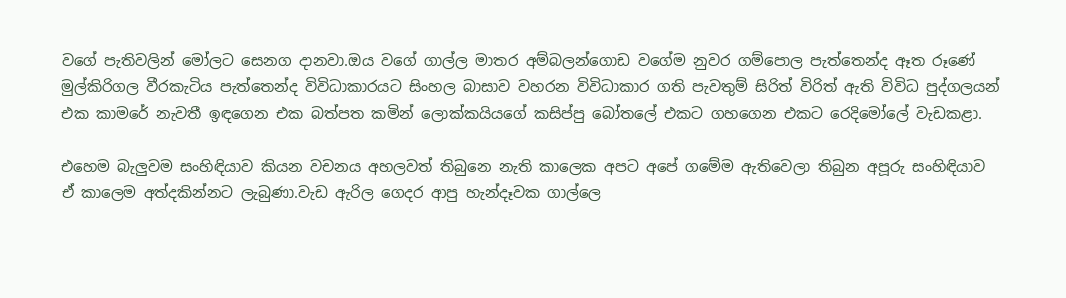වගේ පැතිවලින් මෝලට සෙනග දානවා.ඔය වගේ ගාල්ල මාතර අම්බලන්ගොඩ වගේම නුවර ගම්පොල පැත්තෙන්ද ඈත රූණේ මුල්කිරිගල වීරකැටිය පැත්තෙන්ද විවිධාකාරයට සිංහල බාසාව වහරන විවිධාකාර ගති පැවතුම් සිරිත් විරිත් ඇති විවිධ පුද්ගලයන් එක කාමරේ නැවතී ඉඳගෙන එක බත්පත කමින් ලොක්කයියගේ කසිප්පු බෝතලේ එකට ගහගෙන එකට රෙදිමෝලේ වැඩකළා.

එහෙම බැලුවම සංහිඳියාව කියන වචනය අහලවත් තිබුනෙ නැති කාලෙක අපට අපේ ගමේම ඇතිවෙලා තිබුන අපූරු සංහිඳියාව ඒ කාලෙම අත්දකින්නට ලැබුණා.වැඩ ඇරිල ගෙදර ආපු හැන්දෑවක ගාල්ලෙ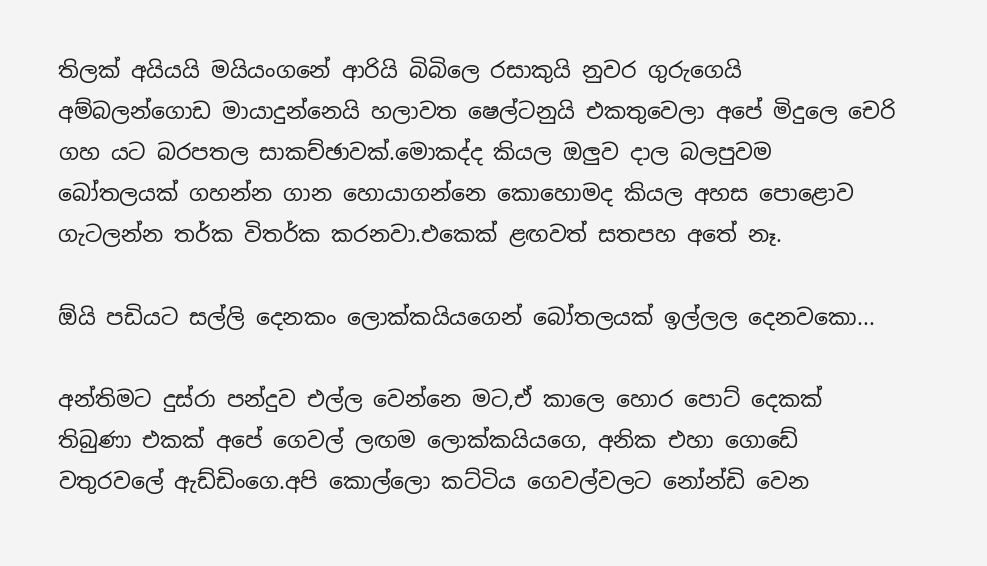තිලක් අයියයි මයියංගනේ ආරියි බිබිලෙ රසාකුයි නුවර ගුරුගෙයි අම්බලන්ගොඩ මායාදුන්නෙයි හලාවත ෂෙල්ටනුයි එකතුවෙලා අපේ මිදුලෙ චෙරි ගහ යට බරපතල සාකච්ඡාවක්.මොකද්ද කියල ඔලුව දාල බලපුවම බෝතලයක් ගහන්න ගාන හොයාගන්නෙ කොහොමද කියල අහස පොළොව ගැටලන්න තර්ක විතර්ක කරනවා.එකෙක් ළඟවත් සතපහ අතේ නෑ.

ඕයි පඩියට සල්ලි දෙනකං ලොක්කයියගෙන් බෝතලයක් ඉල්ලල දෙනවකො...

අන්තිමට දුස්රා පන්දුව එල්ල වෙන්නෙ මට,ඒ කාලෙ හොර පොට් දෙකක් තිබුණා එකක් අපේ ගෙවල් ලඟම ලොක්කයියගෙ, අනික එහා ගොඩේ වතුරවලේ ඇඩ්ඩිංගෙ.අපි කොල්ලො කට්ටිය ගෙවල්වලට නෝන්ඩි වෙන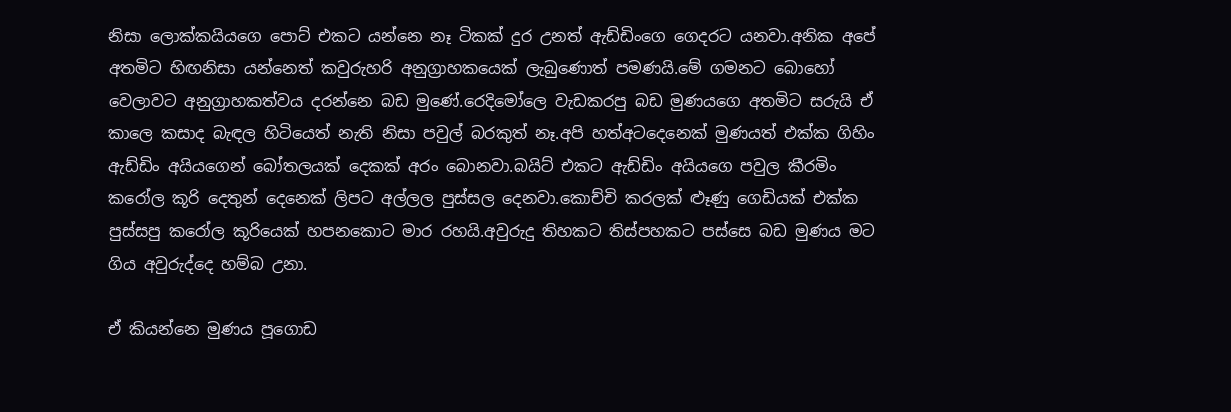නිසා ලොක්කයියගෙ පොට් එකට යන්නෙ නෑ ටිකක් දුර උනත් ඇඩ්ඩිංගෙ ගෙදරට යනවා.අනික අපේ අතමිට හිඟනිසා යන්නෙත් කවුරුහරි අනුග්‍රාහකයෙක් ලැබුණොත් පමණයි.මේ ගමනට බොහෝ වෙලාවට අනුග්‍රාහකත්වය දරන්නෙ බඩ මුණේ.රෙදිමෝලෙ වැඩකරපු බඩ මුණයගෙ අතමිට සරුයි ඒ කාලෙ කසාද බැඳල හිටියෙත් නැති නිසා පවුල් බරකුත් නෑ.අපි හත්අටදෙනෙක් මුණයත් එක්ක ගිහිං ඇඩ්ඩිං අයියගෙන් බෝතලයක් දෙකක් අරං බොනවා.බයිට් එකට ඇඩ්ඩිං අයියගෙ පවුල කීරමිං කරෝල කූරි දෙතුන් දෙනෙක් ලිපට අල්ලල පුස්සල දෙනවා.කොච්චි කරලක් ළූණු ගෙඩියක් එක්ක පුස්සපු කරෝල කූරියෙක් හපනකොට මාර රහයි.අවුරුදු තිහකට තිස්පහකට පස්සෙ බඩ මුණය මට ගිය අවුරුද්දෙ හම්බ උනා.

ඒ කියන්නෙ මුණය පූගොඩ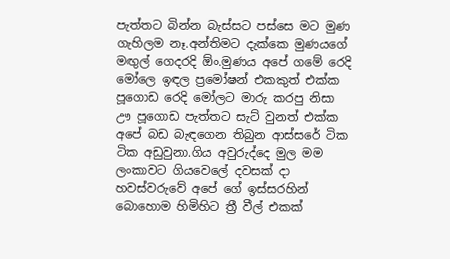පැත්තට බින්න බැස්සට පස්සෙ මට මුණ ගැහිලම නෑ.අන්තිමට දැක්කෙ මුණයගේ මඟුල් ගෙදරදි ඕං.මුණය අපේ ගමේ රෙදි මෝලෙ ඉඳල ප්‍රමෝෂන් එකකුත් එක්ක පූගොඩ රෙදි මෝලට මාරු කරපු නිසා ඌ පූගොඩ පැත්තට සැට් වුනත් එක්ක අපේ බඩ බැඳගෙන තිබුන ආස්සරේ ටික ටික අඩුවුනා.ගිය අවුරුද්දෙ මුල මම ලංකාවට ගියවෙලේ දවසක් දා හවස්වරුවේ අපේ ගේ ඉස්සරහින් බොහොම හිමිහිට ත්‍රී වීල් එකක්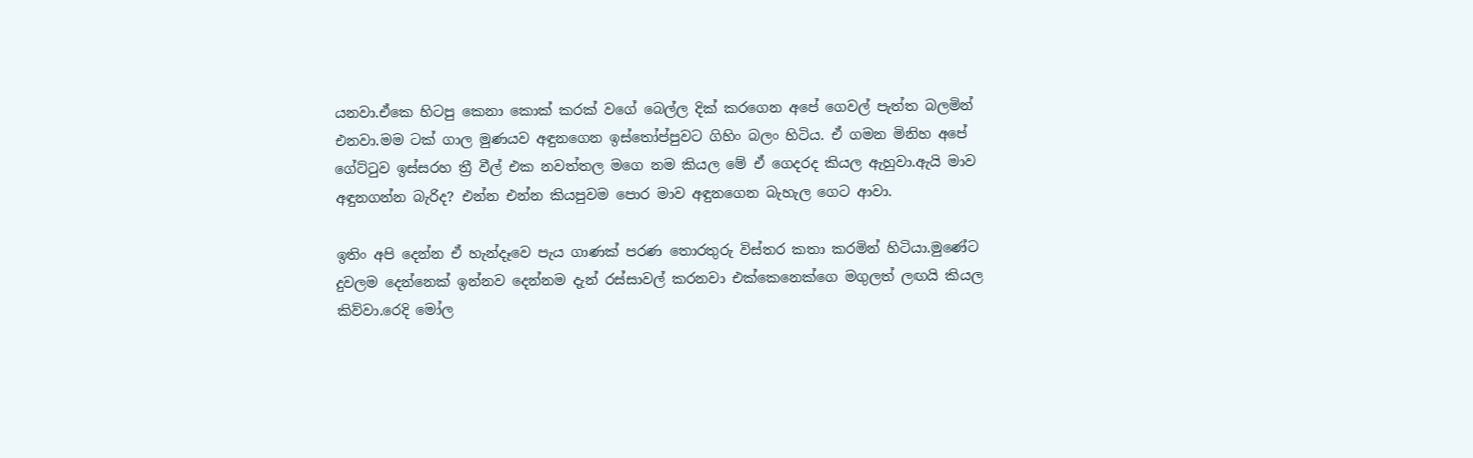යනවා.ඒකෙ හිටපු කෙනා කොක් කරක් වගේ බෙල්ල දික් කරගෙන අපේ ගෙවල් පැත්ත බලමින් එනවා.මම ටක් ගාල මුණයව අඳුනගෙන ඉස්තෝප්පුවට ගිහිං බලං හිටිය. ඒ ගමන මිනිහ අපේ ගේට්ටුව ඉස්සරහ ත්‍රී වීල් එක නවත්තල මගෙ නම කියල මේ ඒ ගෙදරද කියල ඇහුවා.ඇයි මාව අඳුනගන්න බැරිද? එන්න එන්න කියපුවම පොර මාව අඳුනගෙන බැහැල ගෙට ආවා.

ඉතිං අපි දෙන්න ඒ හැන්දෑවෙ පැය ගාණක් පරණ තොරතුරු විස්තර කතා කරමින් හිටියා.මුණේට දුවලම දෙන්නෙක් ඉන්නව දෙන්නම දැන් රස්සාවල් කරනවා එක්කෙනෙක්ගෙ මගුලත් ලඟයි කියල කිව්වා.රෙදි මෝල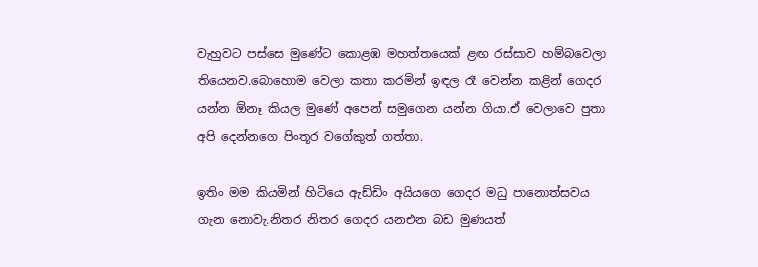වැහුවට පස්සෙ මුණේට කොළඹ මහත්තයෙක් ළඟ රස්සාව හම්බවෙලා තියෙනව.බොහොම වෙලා කතා කරමින් ඉඳල රෑ වෙන්න කළින් ගෙදර යන්න ඕනෑ කියල මුණේ අපෙන් සමුගෙන යන්න ගියා.ඒ වෙලාවෙ පුතා අපි දෙන්නගෙ පිංතූර වගේකුත් ගත්තා.

ඉතිං මම කියමින් හිටියෙ ඇඩ්ඩිං අයියගෙ ගෙදර මධු පානොත්සවය ගැන නොවැ.නිතර නිතර ගෙදර යනඑන බඩ මුණයත්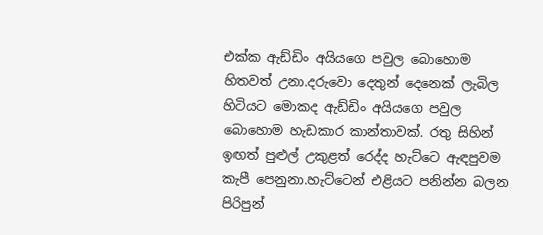එක්ක ඇඩ්ඩිං අයියගෙ පවුල බොහොම හිතවත් උනා.දරුවො දෙතුන් දෙනෙක් ලැබිල හිටියට මොකද ඇඩ්ඩිං අයියගෙ පවුල බොහොම හැඩකාර කාන්තාවක්. රතු සිහින් ඉඟත් පුළුල් උකුළත් රෙද්ද හැට්ටෙ ඇඳපුවම කැපී පෙනුනා.හැට්ටෙන් එළියට පනින්න බලන පිරිපුන්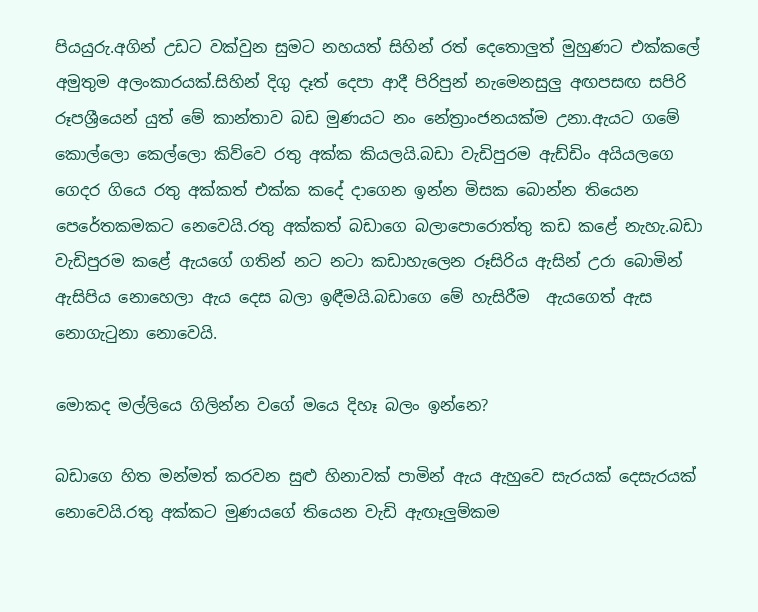පියයුරු.අගින් උඩට වක්වුන සුමට නහයත් සිහින් රත් දෙතොලුත් මුහුණට එක්කලේ අමුතුම අලංකාරයක්.සිහින් දිගු දෑත් දෙපා ආදී පිරිපුන් නැමෙනසුලු අඟපසඟ සපිරි රූපශ්‍රීයෙන් යුත් මේ කාන්තාව බඩ මුණයට නං නේත්‍රාංජනයක්ම උනා.ඇයට ගමේ කොල්ලො කෙල්ලො කිව්වෙ රතු අක්ක කියලයි.බඩා වැඩිපුරම ඇඩ්ඩිං අයියලගෙ ගෙදර ගියෙ රතු අක්කත් එක්ක කදේ දාගෙන ඉන්න මිසක බොන්න තියෙන පෙරේතකමකට නෙවෙයි.රතු අක්කත් බඩාගෙ බලාපොරොත්තු කඩ කළේ නැහැ.බඩා වැඩිපුරම කළේ ඇයගේ ගතින් නට නටා කඩාහැලෙන රූසිරිය ඇසින් උරා බොමින් ඇසිපිය නොහෙලා ඇය දෙස බලා ඉඳීමයි.බඩාගෙ මේ හැසිරීම  ඇයගෙත් ඇස නොගැටුනා නොවෙයි.

මොකද මල්ලියෙ ගිලින්න වගේ මයෙ දිහෑ බලං ඉන්නෙ?

බඩාගෙ හිත මන්මත් කරවන සුළු හිනාවක් පාමින් ඇය ඇහුවෙ සැරයක් දෙසැරයක් නොවෙයි.රතු අක්කට මුණයගේ තියෙන වැඩි ඇඟෑලුම්කම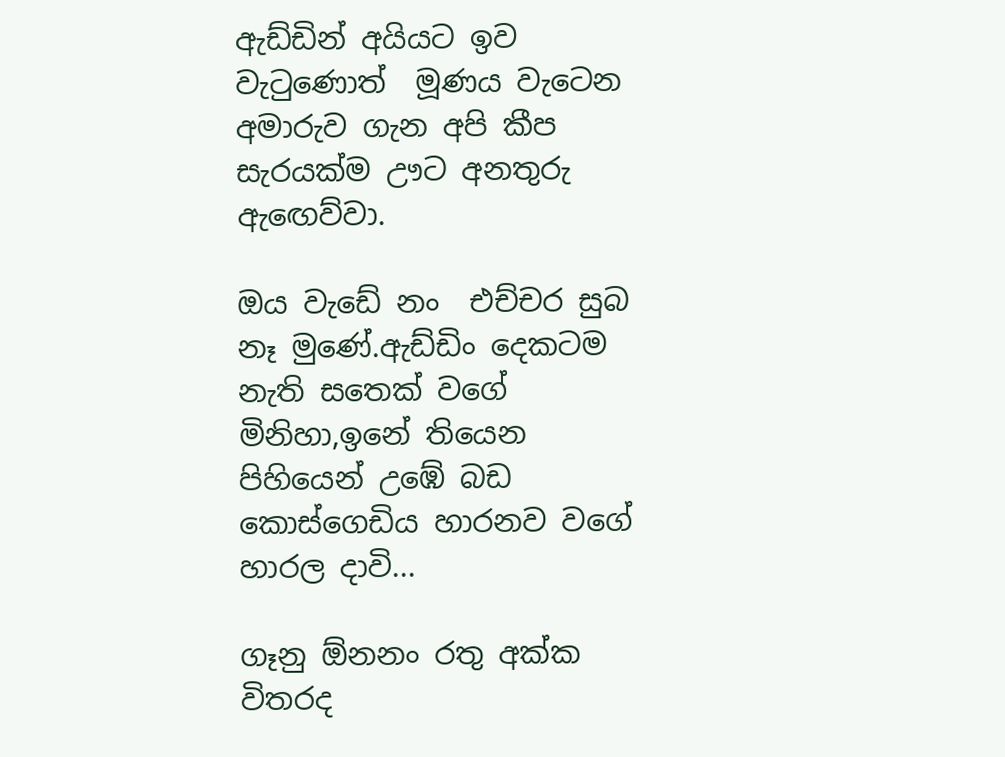ඇඩ්ඩින් අයියට ඉව වැටුණොත්  මූණය වැටෙන අමාරුව ගැන අපි කීප සැරයක්ම ඌට අනතුරු ඇඟෙව්වා.

ඔය වැඩේ නං  එච්චර සුබ නෑ මුණේ.ඇඩ්ඩිං දෙකටම නැති සතෙක් වගේ මිනිහා,ඉනේ තියෙන පිහියෙන් උඹේ බඩ කොස්ගෙඩිය හාරනව වගේ හාරල දාවි...

ගෑනු ඕනනං රතු අක්ක විතරද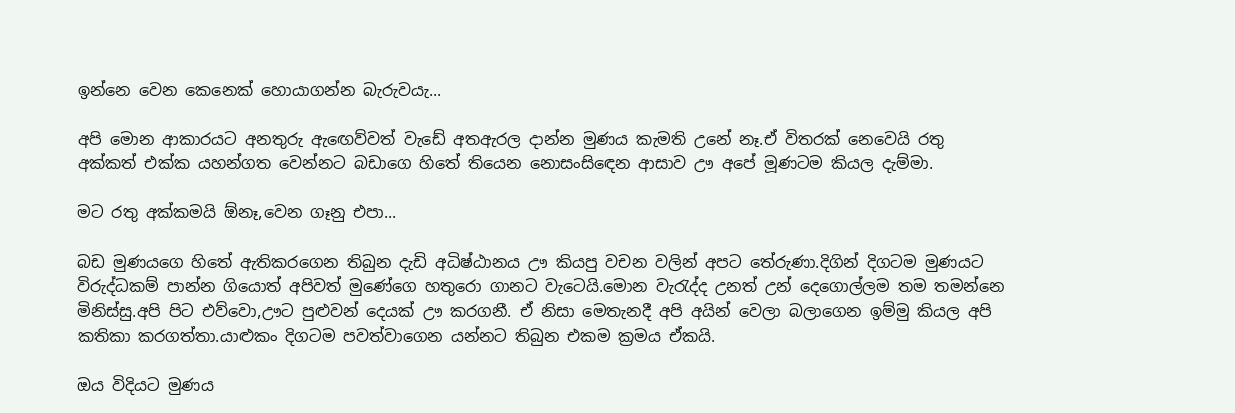ඉන්නෙ වෙන කෙනෙක් හොයාගන්න බැරුවයැ...

අපි මොන ආකාරයට අනතුරු ඇඟෙව්වත් වැඩේ අතඇරල දාන්න මුණය කැමති උනේ නෑ.ඒ විතරක් නෙවෙයි රතු අක්කත් එක්ක යහන්ගත වෙන්නට බඩාගෙ හිතේ තියෙන නොසංසිඳෙන ආසාව ඌ අපේ මූණටම කියල දැම්මා.

මට රතු අක්කමයි ඕනෑ,වෙන ගෑනු එපා...

බඩ මුණයගෙ හිතේ ඇතිකරගෙන තිබුන දැඩි අධිෂ්ඨානය ඌ කියපු වචන වලින් අපට තේරුණා.දිගින් දිගටම මුණයට විරුද්ධකම් පාන්න ගියොත් අපිවත් මුණේගෙ හතුරො ගානට වැටෙයි.මොන වැරැද්ද උනත් උන් දෙගොල්ලම තම තමන්නෙ මිනිස්සු.අපි පිට එව්වො,ඌට පුළුවන් දෙයක් ඌ කරගනී. ඒ නිසා මෙතැනදී අපි අයින් වෙලා බලාගෙන ඉම්මු කියල අපි කතිකා කරගත්තා.යාළුකං දිගටම පවත්වාගෙන යන්නට තිබුන එකම ක්‍රමය ඒකයි.

ඔය විදියට මුණය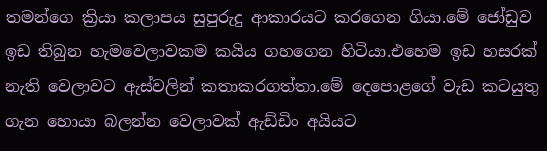තමන්ගෙ ක්‍රියා කලාපය සුපුරුදු ආකාරයට කරගෙන ගියා.මේ ජෝඩුව ඉඩ තිබුන හැමවෙලාවකම කයිය ගහගෙන හිටියා.එහෙම ඉඩ හසරක්  නැති වෙලාවට ඇස්වලින් කතාකරගත්තා.මේ දෙපොළගේ වැඩ කටයුතු ගැන හොයා බලන්න වෙලාවක් ඇඩ්ඩිං අයියට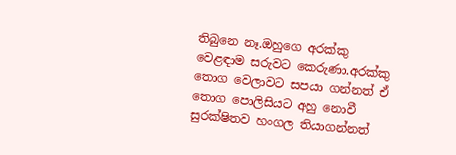තිබුනෙ නෑ.ඔහුගෙ අරක්කු වෙළඳාම සරුවට කෙරුණා.අරක්කු තොග වෙලාවට සපයා ගන්නත් ඒ තොග පොලිසියට අහු නොවී සුරක්ෂිතව හංගල තියාගන්නත්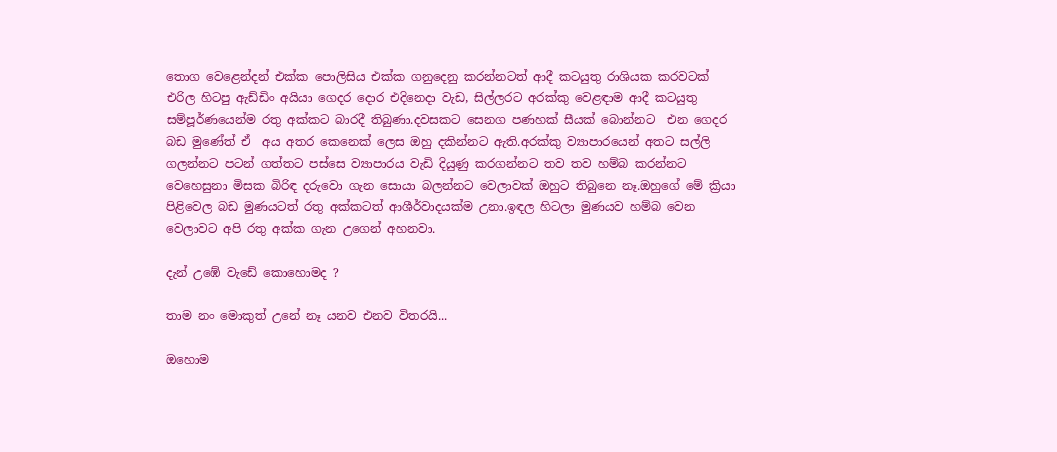තොග වෙළෙන්දන් එක්ක පොලිසිය එක්ක ගනුදෙනු කරන්නටත් ආදී කටයුතු රාශියක කරවටක් එරිල හිටපු ඇඩ්ඩිං අයියා ගෙදර දොර එදිනෙදා වැඩ, සිල්ලරට අරක්කු වෙළඳාම ආදී කටයුතු සම්පූර්ණයෙන්ම රතු අක්කට බාරදී තිබුණා.දවසකට සෙනග පණහක් සීයක් බොන්නට  එන ගෙදර බඩ මුණේත් ඒ  අය අතර කෙනෙක් ලෙස ඔහු දකින්නට ඇති.අරක්කු ව්‍යාපාරයෙන් අතට සල්ලි ගලන්නට පටන් ගත්තට පස්සෙ ව්‍යාපාරය වැඩි දියුණු කරගන්නට තව තව හම්බ කරන්නට වෙහෙසුනා මිසක බිරිඳ දරුවො ගැන සොයා බලන්නට වෙලාවක් ඔහුට තිබුනෙ නෑ.ඔහුගේ මේ ක්‍රියා පිළිවෙල බඩ මුණයටත් රතු අක්කටත් ආශීර්වාදයක්ම උනා.ඉඳල හිටලා මුණයව හම්බ වෙන වෙලාවට අපි රතු අක්ක ගැන උගෙන් අහනවා.

දැන් උඹේ වැඩේ කොහොමද ?

තාම නං මොකුත් උනේ නෑ යනව එනව විතරයි...

ඔහොම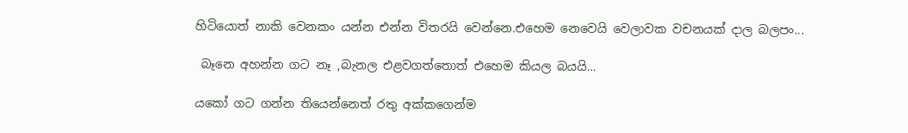හිටියොත් නාකි වෙනකං යන්න එන්න විතරයි වෙන්නෙ.එහෙම නෙවෙයි වෙලාවක වචනයක් දාල බලපං...

 බෑනෙ අහන්න ගට නෑ ,බැනල එළවගත්තොත් එහෙම කියල බයයි...

යකෝ ගට ගන්න තියෙන්නෙත් රතු අක්කගෙන්ම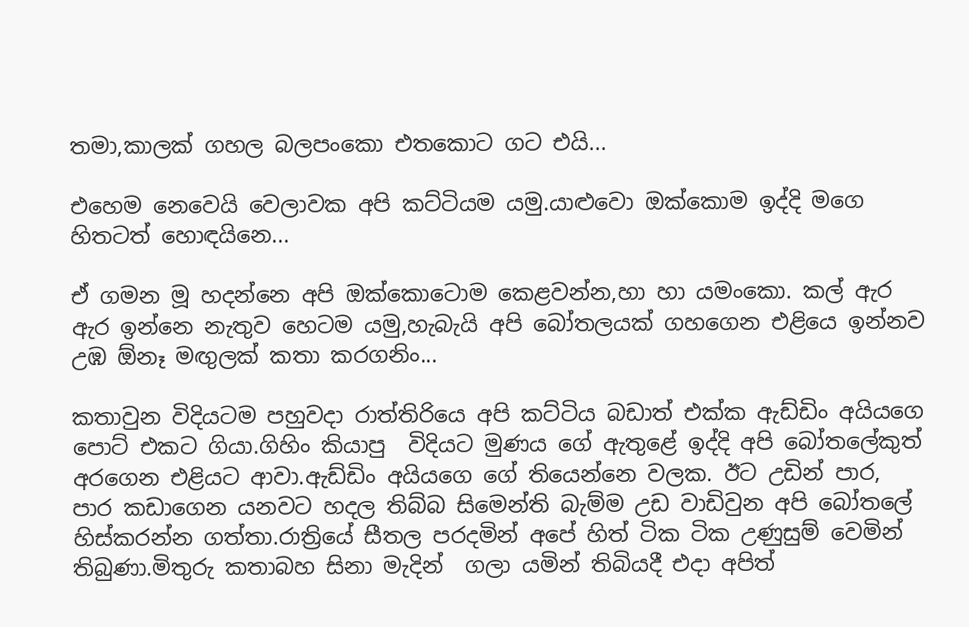තමා,කාලක් ගහල බලපංකො එතකොට ගට එයි...

එහෙම නෙවෙයි වෙලාවක අපි කට්ටියම යමු.යාළුවො ඔක්කොම ඉද්දි මගෙ හිතටත් හොඳයිනෙ...

ඒ ගමන මූ හදන්නෙ අපි ඔක්කොටොම කෙළවන්න,හා හා යමංකො. කල් ඇර ඇර ඉන්නෙ නැතුව හෙටම යමු,හැබැයි අපි බෝතලයක් ගහගෙන එළියෙ ඉන්නව උඹ ඕනෑ මඟුලක් කතා කරගනිං...

කතාවුන විදියටම පහුවදා රාත්තිරියෙ අපි කට්ටිය බඩාත් එක්ක ඇඩ්ඩිං අයියගෙ පොට් එකට ගියා.ගිහිං කියාපු  විදියට මුණය ගේ ඇතුළේ ඉද්දි අපි බෝතලේකුත් අරගෙන එළියට ආවා.ඇඩ්ඩිං අයියගෙ ගේ තියෙන්නෙ වලක. ඊට උඩින් පාර, පාර කඩාගෙන යනවට හදල තිබ්බ සිමෙන්ති බැම්ම උඩ වාඩිවුන අපි බෝතලේ හිස්කරන්න ගත්තා.රාත්‍රියේ සීතල පරදමින් අපේ හිත් ටික ටික උණුසුම් වෙමින් තිබුණා.මිතුරු කතාබහ සිනා මැදින්  ගලා යමින් තිබියදී එදා අපිත්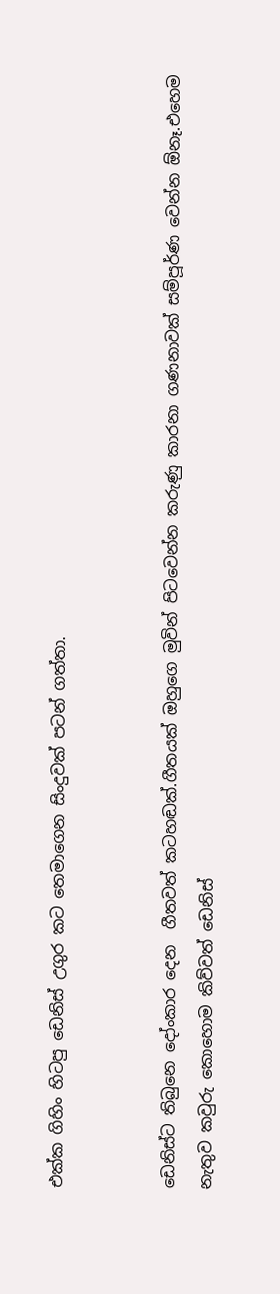එක්ක ගිහිං හිටපු ඩෙනිස් උගුර කට තෙමාගෙන සිංදුවක් පටන් ගත්තා.


ඩෙනිස්ට තිබුනෙ දෝංකාර දෙන  ගීතවත් කටහඬක්.ගීතයක් ඔහුගෙ මුවින් පිටවෙන්න කරුණු කාරනා ගණනාවක් සම්පූර්ණ වෙන්න ඕනෑ.එහෙම නැතුව කවුරු කොහොම කිව්වත් ඩෙනිස්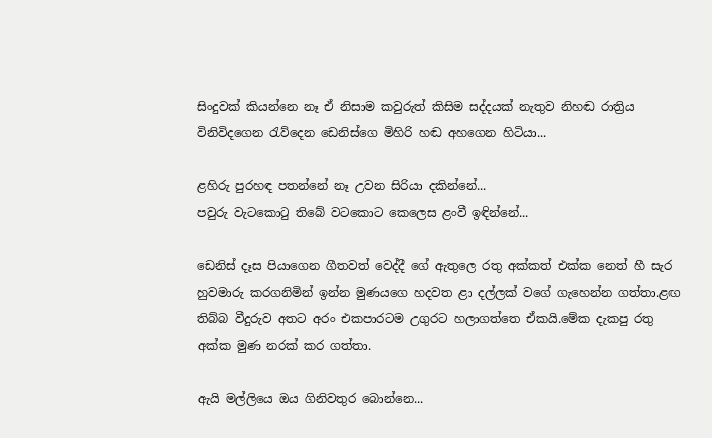සිංදුවක් කියන්නෙ නෑ ඒ නිසාම කවුරුත් කිසිම සද්දයක් නැතුව නිහඬ රාත්‍රිය විනිවිදගෙන රැව්දෙන ඩෙනිස්ගෙ මිහිරි හඬ අහගෙන හිටියා...

ළහිරු පුරහඳ පතන්නේ නෑ උවන සිරියා දකින්නේ...
පවුරු වැටකොටු තිබේ වටකොට කෙලෙස ළංවී ඉඳින්නේ...

ඩෙනිස් දෑස පියාගෙන ගීතවත් වෙද්දී ගේ ඇතුලෙ රතු අක්කත් එක්ක නෙත් හී සැර හුවමාරු කරගනිමින් ඉන්න මුණයගෙ හදවත ළා දල්ලක් වගේ ගැහෙන්න ගත්තා.ළඟ තිබ්බ වීදුරුව අතට අරං එකපාරටම උගුරට හලාගත්තෙ ඒකයි.මේක දැකපු රතු අක්ක මුණ නරක් කර ගත්තා.

ඇයි මල්ලියෙ ඔය ගිනිවතුර බොන්නෙ...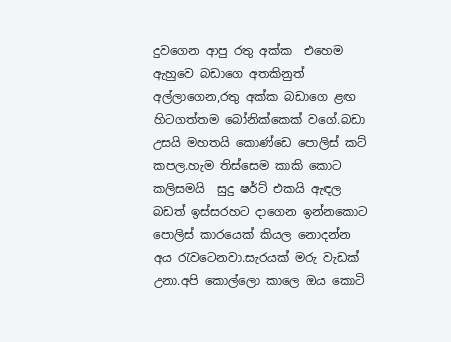දුවගෙන ආපු රතු අක්ක  එහෙම ඇහුවෙ බඩාගෙ අතකිනුත් අල්ලාගෙන,රතු අක්ක බඩාගෙ ළඟ හිටගත්තම බෝනික්කෙක් වගේ.බඩා උසයි මහතයි කොණ්ඩෙ පොලිස් කට් කපල.හැම තිස්සෙම කාකි කොට කලිසමයි  සුදු ෂර්ට් එකයි ඇඳල බඩත් ඉස්සරහට දාගෙන ඉන්නකොට පොලිස් කාරයෙක් කියල නොදන්න අය රැවටෙනවා.සැරයක් මරු වැඩක් උනා.අපි කොල්ලො කාලෙ ඔය කොටි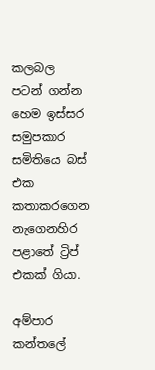කලබල පටන් ගන්න හෙම ඉස්සර සමුපකාර සමිතියෙ බස් එක කතාකරගෙන නැගෙනහිර පළාතේ ට්‍රිප් එකක් ගියා.

අම්පාර කන්තලේ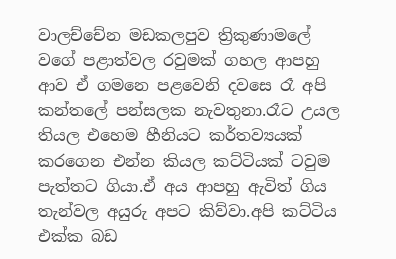වාලච්චේන මඩකලපුව ත්‍රිකුණාමලේ වගේ පළාත්වල රවුමක් ගහල ආපහු ආව ඒ ගමනෙ පළවෙනි දවසෙ රෑ අපි කන්තලේ පන්සලක නැවතුනා.රෑට උයල තියල එහෙම හීනියට කර්තව්‍යයක් කරගෙන එන්න කියල කට්ටියක් ටවුම පැත්තට ගියා.ඒ අය ආපහු ඇවිත් ගිය තැන්වල අයුරු අපට කිව්වා.අපි කට්ටිය එක්ක බඩ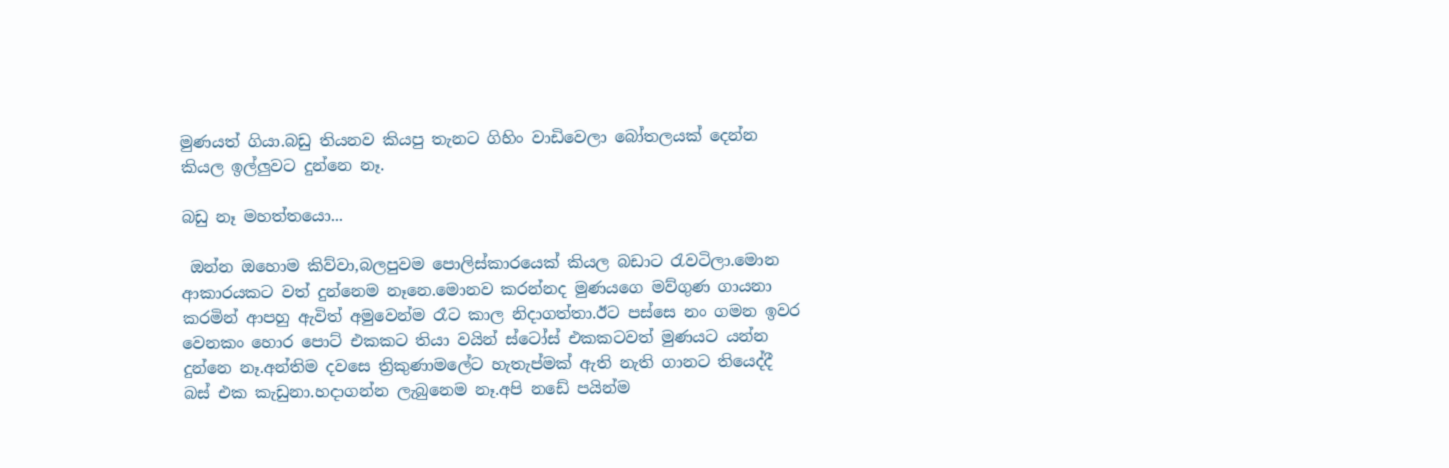මුණයත් ගියා.බඩු තියනව කියපු තැනට ගිහිං වාඩිවෙලා බෝතලයක් දෙන්න කියල ඉල්ලුවට දුන්නෙ නෑ.

බඩු නෑ මහත්තයො...

 ඔන්න ඔහොම කිව්වා,බලපුවම පොලිස්කාරයෙක් කියල බඩාට රැවටිලා.මොන ආකාරයකට වත් දුන්නෙම නෑනෙ.මොනව කරන්නද මුණයගෙ මව්ගුණ ගායනා කරමින් ආපහු ඇවිත් අමුවෙන්ම රෑට කාල නිදාගත්තා.ඊට පස්සෙ නං ගමන ඉවර වෙනකං හොර පොට් එකකට තියා වයින් ස්ටෝස් එකකටවත් මුණයට යන්න දුන්නෙ නෑ.අන්තිම දවසෙ ත්‍රිකුණාමලේට හැතැප්මක් ඇති නැති ගානට තියෙද්දී බස් එක කැඩුනා.හදාගන්න ලැබුනෙම නෑ.අපි නඩේ පයින්ම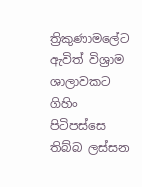ත්‍රිකුණාමලේට ඇවිත් විශ්‍රාම ශාලාවකට ගිහිං පිටිපස්සෙ තිබ්බ ලස්සන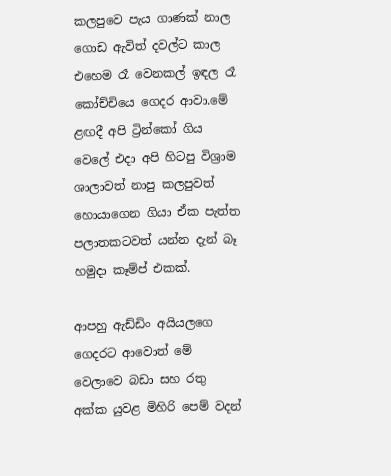කලපුවෙ පැය ගාණක් නාල ගොඩ ඇවිත් දවල්ට කාල එහෙම රෑ වෙනකල් ඉඳල රෑ කෝච්චියෙ ගෙදර ආවා.මේ ළඟදී අපි ට්‍රින්කෝ ගිය වෙලේ එදා අපි හිටපු විශ්‍රාම ශාලාවත් නාපු කලපුවත් හොයාගෙන ගියා ඒක පැත්ත පලාතකටවත් යන්න දැන් බෑ හමුදා කෑම්ප් එකක්.

ආපහු ඇඩ්ඩිං අයියලගෙ ගෙදරට ආවොත් මේ වෙලාවෙ බඩා සහ රතු අක්ක යුවළ මිහිරි පෙම් වදන්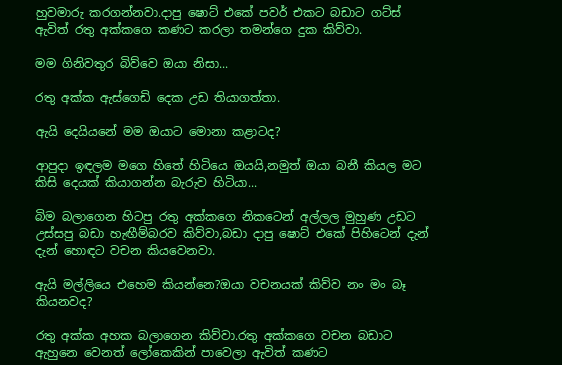හුවමාරු කරගන්නවා.දාපු ෂොට් එකේ පවර් එකට බඩාට ගට්ස් ඇවිත් රතු අක්කගෙ කණට කරලා තමන්ගෙ දුක කිව්වා.

මම ගිනිවතුර බිව්වෙ ඔයා නිසා...

රතු අක්ක ඇස්ගෙඩි දෙක උඩ තියාගත්තා.

ඇයි දෙයියනේ මම ඔයාට මොනා කළාටද?

ආපුදා ඉඳලම මගෙ හිතේ හිටියෙ ඔයයි,නමුත් ඔයා බනී කියල මට කිසි දෙයක් කියාගන්න බැරුව හිටියා...

බිම බලාගෙන හිටපු රතු අක්කගෙ නිකටෙන් අල්ලල මුහුණ උඩට උස්සපු බඩා හැඟීම්බරව කිව්වා,බඩා දාපු ෂොට් එකේ පිහිටෙන් දැන් දැන් හොඳට වචන කියවෙනවා.

ඇයි මල්ලියෙ එහෙම කියන්නෙ?ඔයා වචනයක් කිව්ව නං මං බෑ කියනවද?

රතු අක්ක අහක බලාගෙන කිව්වා.රතු අක්කගෙ වචන බඩාට ඇහුනෙ වෙනත් ලෝකෙකින් පාවෙලා ඇවිත් කණට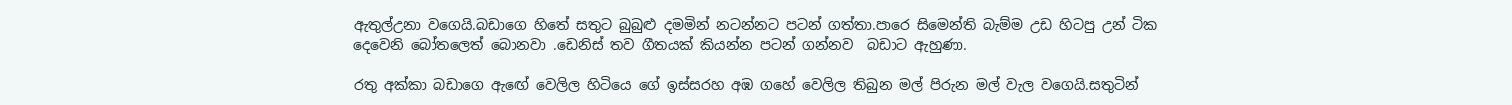ඇතුල්උනා වගෙයි.බඩාගෙ හිතේ සතුට බුබුළු දමමින් නටන්නට පටන් ගත්තා.පාරෙ සිමෙන්ති බැම්ම උඩ හිටපු උන් ටික දෙවෙනි බෝතලෙත් බොනවා .ඩෙනිස් තව ගීතයක් කියන්න පටන් ගන්නව  බඩාට ඇහුණා.

රතු අක්කා බඩාගෙ ඇඟේ වෙලිල හිටියෙ ගේ ඉස්සරහ අඹ ගහේ වෙලිල තිබුන මල් පිරුන මල් වැල වගෙයි.සතුටින්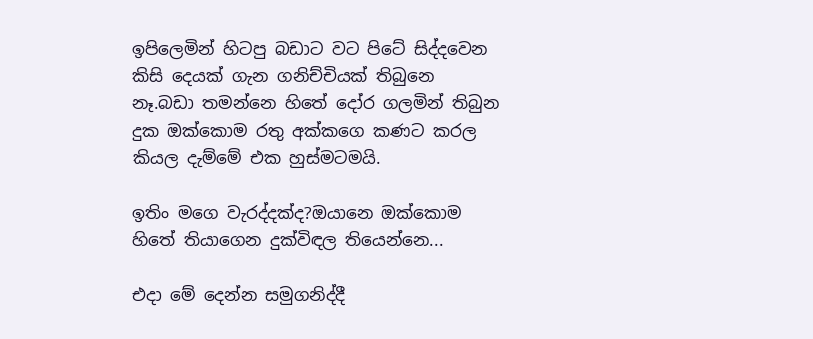ඉපිලෙමින් හිටපු බඩාට වට පිටේ සිද්දවෙන කිසි දෙයක් ගැන ගනිච්චියක් තිබුනෙ නෑ.බඩා තමන්නෙ හිතේ දෝර ගලමින් තිබුන දුක ඔක්කොම රතු අක්කගෙ කණට කරල කියල දැම්මේ එක හුස්මටමයි.

ඉතිං මගෙ වැරද්දක්ද?ඔයානෙ ඔක්කොම හිතේ තියාගෙන දුක්විඳල තියෙන්නෙ...

එදා මේ දෙන්න සමුගනිද්දී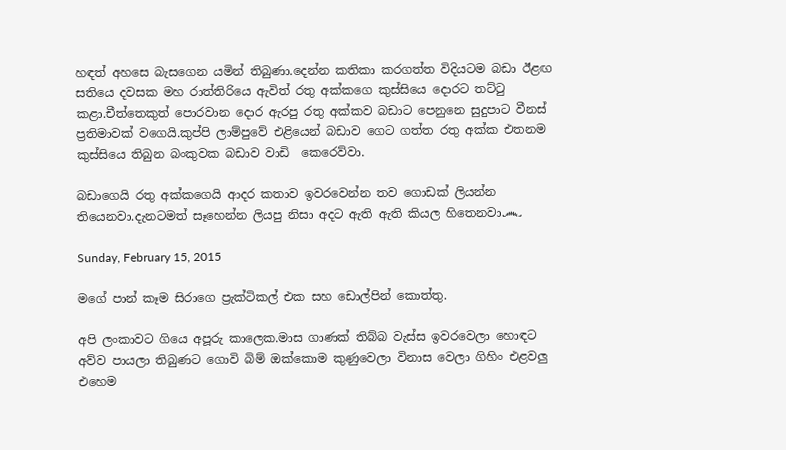හඳත් අහසෙ බැසගෙන යමින් තිබුණා.දෙන්න කතිකා කරගත්ත විදියටම බඩා ඊළඟ සතියෙ දවසක මහ රාත්තිරියෙ ඇවිත් රතු අක්කගෙ කුස්සියෙ දොරට තට්ටු කළා.චීත්තෙකුත් පොරවාන දොර ඇරපු රතු අක්කව බඩාට පෙනුනෙ සුදුපාට වීනස් ප්‍රතිමාවක් වගෙයි.කුප්පි ලාම්පුවේ එළියෙන් බඩාව ගෙට ගත්ත රතු අක්ක එතනම කුස්සියෙ තිබුන බංකුවක බඩාව වාඩි  කෙරෙව්වා.

බඩාගෙයි රතු අක්කගෙයි ආදර කතාව ඉවරවෙන්න තව ගොඩක් ලියන්න තියෙනවා.දැනටමත් සෑහෙන්න ලියපු නිසා අදට ඇති ඇති කියල හිතෙනවා෴

Sunday, February 15, 2015

මගේ පාන් කෑම සිරාගෙ ප්‍රැක්ටිකල් එක සහ ඩොල්පින් කොත්තු.

අපි ලංකාවට ගියෙ අපූරු කාලෙක.මාස ගාණක් තිබ්බ වැස්ස ඉවරවෙලා හොඳට අව්ව පායලා තිබුණට ගොවි බිම් ඔක්කොම කුණුවෙලා විනාස වෙලා ගිහිං එළවලු එහෙම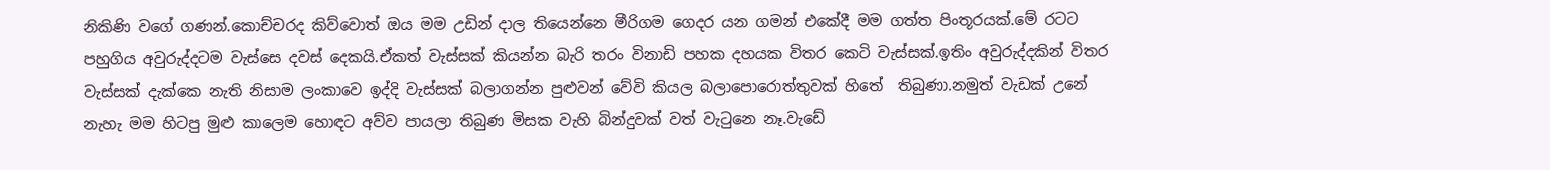නිකිණි වගේ ගණන්.කොච්චරද කිව්වොත් ඔය මම උඩින් දාල තියෙන්නෙ මීරිගම ගෙදර යන ගමන් එකේදී මම ගත්ත පිංතූරයක්.මේ රටට පහුගිය අවුරුද්දටම වැස්සෙ දවස් දෙකයි.ඒකත් වැස්සක් කියන්න බැරි තරං විනාඩි පහක දහයක විතර කෙටි වැස්සක්.ඉතිං අවුරුද්දකින් විතර වැස්සක් දැක්කෙ නැති නිසාම ලංකාවෙ ඉද්දි වැස්සක් බලාගන්න පුළුවන් වේවි කියල බලාපොරොත්තුවක් හිතේ  තිබුණා.නමුත් වැඩක් උනේ නැහැ මම හිටපු මුළු කාලෙම හොඳට අව්ව පායලා තිබුණ මිසක වැහි බින්දුවක් වත් වැටුනෙ නෑ.වැඩේ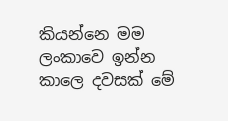කියන්නෙ මම ලංකාවෙ ඉන්න කාලෙ දවසක් මේ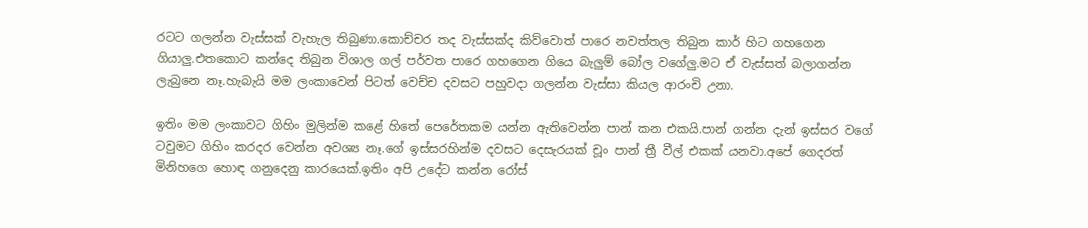රටට ගලන්න වැස්සක් වැහැල තිබුණා.කොච්චර තද වැස්සක්ද කිව්වොත් පාරෙ නවත්තල තිබුන කාර් හිට ගහගෙන ගියාලු.එතකොට කන්දෙ තිබුන විශාල ගල් පර්වත පාරෙ ගහගෙන ගියෙ බැලුම් බෝල වගේලු.මට ඒ වැස්සත් බලාගන්න ලැබුනෙ නෑ.හැබැයි මම ලංකාවෙන් පිටත් වෙච්ච දවසට පහුවදා ගලන්න වැස්සා කියල ආරංචි උනා.

ඉතිං මම ලංකාවට ගිහිං මුලින්ම කළේ හිතේ පෙරේතකම යන්න ඇතිවෙන්න පාන් කන එකයි.පාන් ගන්න දැන් ඉස්සර වගේ ටවුමට ගිහිං කරදර වෙන්න අවශ්‍ය නෑ.ගේ ඉස්සරහින්ම දවසට දෙසැරයක් චූං පාන් ත්‍රී වීල් එකක් යනවා.අපේ ගෙදරත් මිනිහගෙ හොඳ ගනුදෙනු කාරයෙක්.ඉතිං අපි උදේට කන්න රෝස්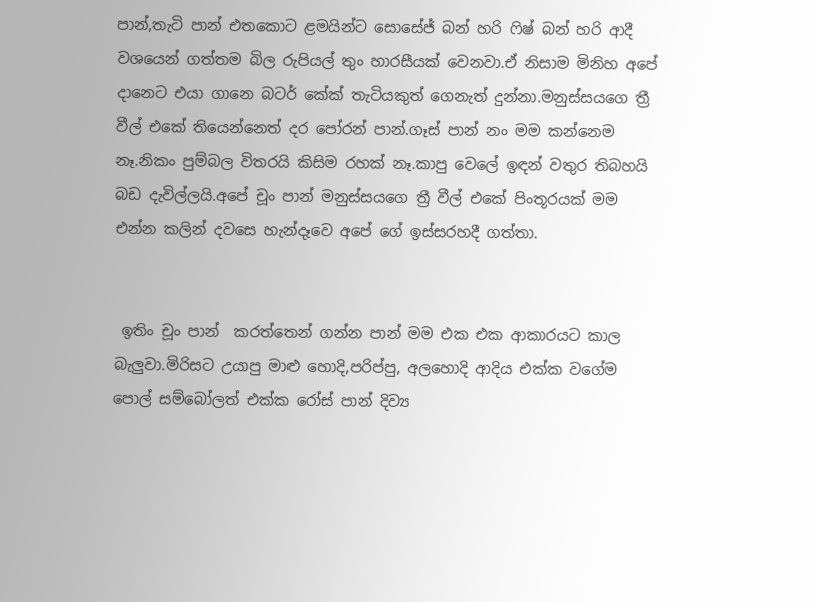පාන්,තැටි පාන් එතකොට ළමයින්ට සොසේජ් බන් හරි ෆිෂ් බන් හරි ආදී වශයෙන් ගත්තම බිල රුපියල් තුං හාරසීයක් වෙනවා.ඒ නිසාම මිනිහ අපේ දානෙට එයා ගානෙ බටර් කේක් තැටියකුත් ගෙනැත් දුන්නා.මනුස්සයගෙ ත්‍රී වීල් එකේ තියෙන්නෙත් දර පෝරන් පාන්.ගෑස් පාන් නං මම කන්නෙම නෑ.නිකං පුම්බල විතරයි කිසිම රහක් නෑ.කාපු වෙලේ ඉඳන් වතුර තිබහයි බඩ දැවිල්ලයි.අපේ චූං පාන් මනුස්සයගෙ ත්‍රී වීල් එකේ පිංතූරයක් මම එන්න කලින් දවසෙ හැන්දෑවෙ අපේ ගේ ඉස්සරහදී ගත්තා.


 ඉතිං චූං පාන්  කරත්තෙන් ගන්න පාන් මම එක එක ආකාරයට කාල බැලුවා.මිරිසට උයාපු මාළු හොදි,පරිප්පු, අලහොදි ආදිය එක්ක වගේම පොල් සම්බෝලත් එක්ක රෝස් පාන් දිව්‍ය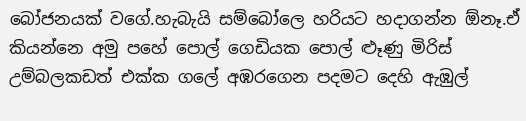බෝජනයක් වගේ.හැබැයි සම්බෝලෙ හරියට හදාගන්න ඕනෑ.ඒ කියන්නෙ අමු පහේ පොල් ගෙඩියක පොල් ළූණු මිරිස් උම්බලකඩත් එක්ක ගලේ අඹරගෙන පදමට දෙහි ඇඹුල්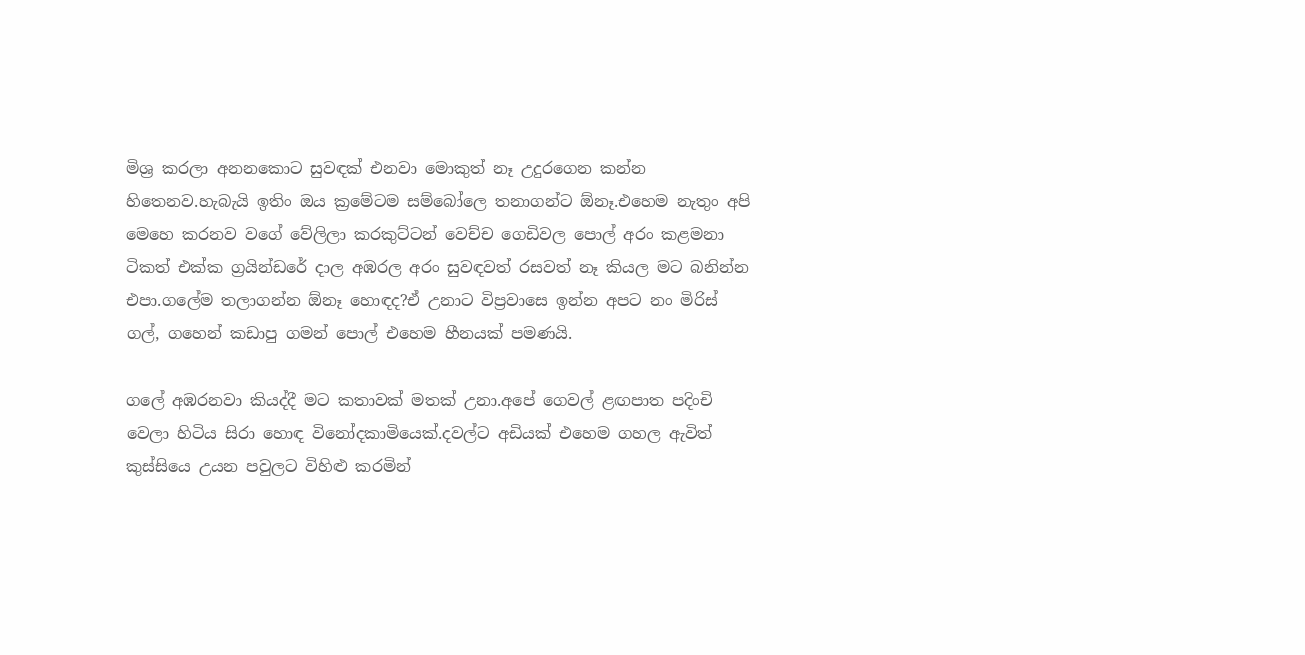මිශ්‍ර කරලා අනනකොට සුවඳක් එනවා මොකුත් නෑ උදුරගෙන කන්න හිතෙනව.හැබැයි ඉතිං ඔය ක්‍රමේටම සම්බෝලෙ තනාගන්ට ඕනෑ.එහෙම නැතුං අපි මෙහෙ කරනව වගේ වේලිලා කරකුට්ටන් වෙච්ච ගෙඩිවල පොල් අරං කළමනා ටිකත් එක්ක ග්‍රයින්ඩරේ දාල අඹරල අරං සුවඳවත් රසවත් නෑ කියල මට බනින්න එපා.ගලේම තලාගන්න ඕනෑ හොඳද?ඒ උනාට විප්‍රවාසෙ ඉන්න අපට නං මිරිස් ගල්, ගහෙන් කඩාපු ගමන් පොල් එහෙම හීනයක් පමණයි.

ගලේ අඹරනවා කියද්දී මට කතාවක් මතක් උනා.අපේ ගෙවල් ළඟපාත පදිංචි වෙලා හිටිය සිරා හොඳ විනෝදකාමියෙක්.දවල්ට අඩියක් එහෙම ගහල ඇවිත් කුස්සියෙ උයන පවුලට විහිළු කරමින්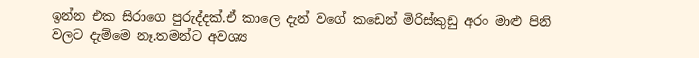ඉන්න එක සිරාගෙ පුරුද්දක්.ඒ කාලෙ දැන් වගේ කඩෙන් මිරිස්කුඩු අරං මාළු පිනි වලට දැම්මෙ නෑ.තමන්ට අවශ්‍ය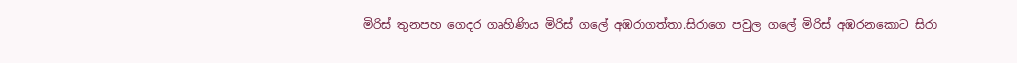මිරිස් තුනපහ ගෙදර ගෘහිණිය මිරිස් ගලේ අඹරාගත්තා.සිරාගෙ පවුල ගලේ මිරිස් අඹරනකොට සිරා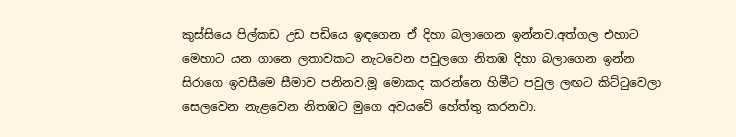කුස්සියෙ පිල්කඩ උඩ පඩියෙ ඉඳගෙන ඒ දිහා බලාගෙන ඉන්නව.අත්ගල එහාට මෙහාට යන ගානෙ ලතාවකට නැටවෙන පවුලගෙ නිතඹ දිහා බලාගෙන ඉන්න සිරාගෙ ඉවසීමෙ සීමාව පනිනව.මූ මොකද කරන්නෙ හිමීට පවුල ලඟට කිට්ටුවෙලා සෙලවෙන නැළවෙන නිතඹට මුගෙ අවයවේ හේත්තු කරනවා.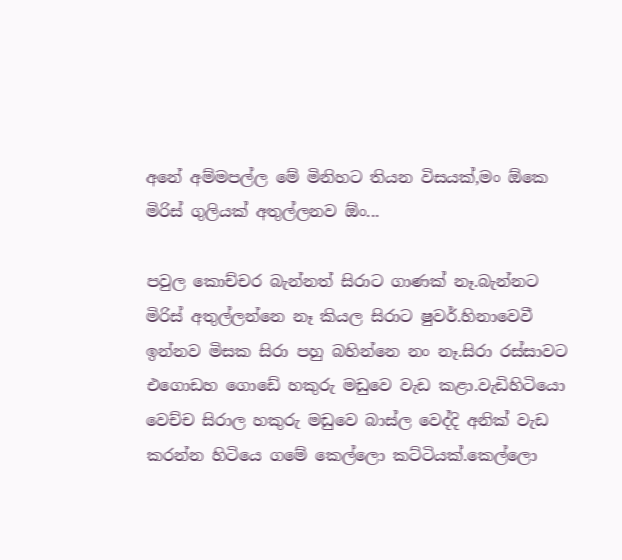අනේ අම්මපල්ල මේ මිනිහට තියන විසයක්,මං ඕකෙ මිරිස් ගුලියක් අතුල්ලනව ඕං...

පවුල කොච්චර බැන්නත් සිරාට ගාණක් නෑ.බැන්නට මිරිස් අතුල්ලන්නෙ නෑ කියල සිරාට ෂුවර්.හිනාවෙවී ඉන්නව මිසක සිරා පහු බහින්නෙ නං නෑ.සිරා රස්සාවට එගොඩහ ගොඩේ හකුරු මඩුවෙ වැඩ කළා.වැඩිහිටියො වෙච්ච සිරාල හකුරු මඩුවෙ බාස්ල වෙද්දි අනික් වැඩ කරන්න හිටියෙ ගමේ කෙල්ලො කට්ටියක්.කෙල්ලො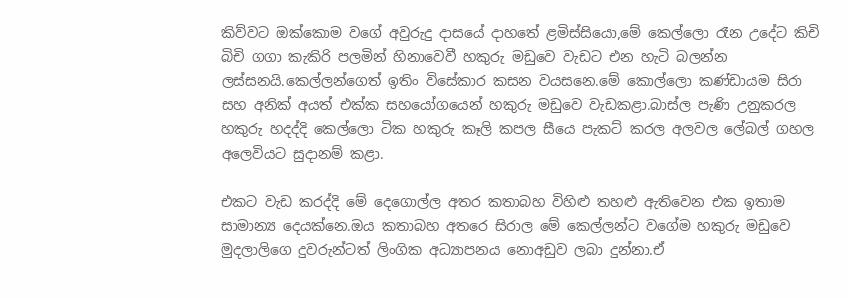කිව්වට ඔක්කොම වගේ අවුරුදු දාසයේ දාහතේ ළමිස්සියො,මේ කෙල්ලො රෑන උදේට කිචි බිචි ගගා කැකිරි පලමින් හිනාවෙවී හකුරු මඩුවෙ වැඩට එන හැටි බලන්න ලස්සනයි.කෙල්ලන්ගෙත් ඉතිං විසේකාර කසන වයසනෙ.මේ කොල්ලො කණ්ඩායම සිරා සහ අනික් අයත් එක්ක සහයෝගයෙන් හකුරු මඩුවෙ වැඩකළා.බාස්ල පැණි උනුකරල හකුරු හදද්දි කෙල්ලො ටික හකුරු කෑලි කපල සීයෙ පැකට් කරල අලවල ලේබල් ගහල අලෙවියට සුදානම් කළා.

එකට වැඩ කරද්දි මේ දෙගොල්ල අතර කතාබහ විහිළු තහළු ඇතිවෙන එක ඉතාම සාමාන්‍ය දෙයක්නෙ.ඔය කතාබහ අතරෙ සිරාල මේ කෙල්ලන්ට වගේම හකුරු මඩුවෙ මුදලාලිගෙ දුවරුන්ටත් ලිංගික අධ්‍යාපනය නොඅඩුව ලබා දුන්නා.ඒ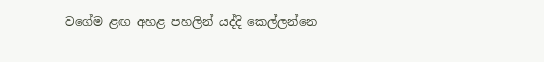වගේම ළඟ අහළ පහලින් යද්දි කෙල්ලන්නෙ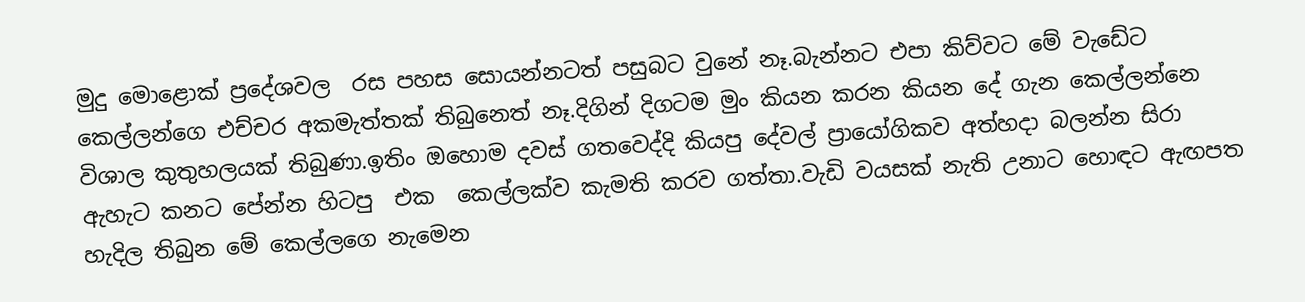මුදු මොළොක් ප්‍රදේශවල  රස පහස සොයන්නටත් පසුබට වුනේ නෑ.බැන්නට එපා කිව්වට මේ වැඩේට කෙල්ලන්ගෙ එච්චර අකමැත්තක් තිබුනෙත් නෑ.දිගින් දිගටම මුං කියන කරන කියන දේ ගැන කෙල්ලන්නෙ විශාල කුතුහලයක් තිබුණා.ඉතිං ඔහොම දවස් ගතවෙද්දි කියපු දේවල් ප්‍රායෝගිකව අත්හදා බලන්න සිරා ඇහැට කනට පේන්න හිටපු  එක  කෙල්ලක්ව කැමති කරව ගත්තා.වැඩි වයසක් නැති උනාට හොඳට ඇඟපත හැදිල තිබුන මේ කෙල්ලගෙ නැමෙන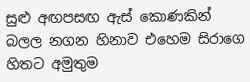සුළු අඟපසඟ ඇස් කොණකින් බලල නගන හිනාව එහෙම සිරාගෙ හිතට අමුතුම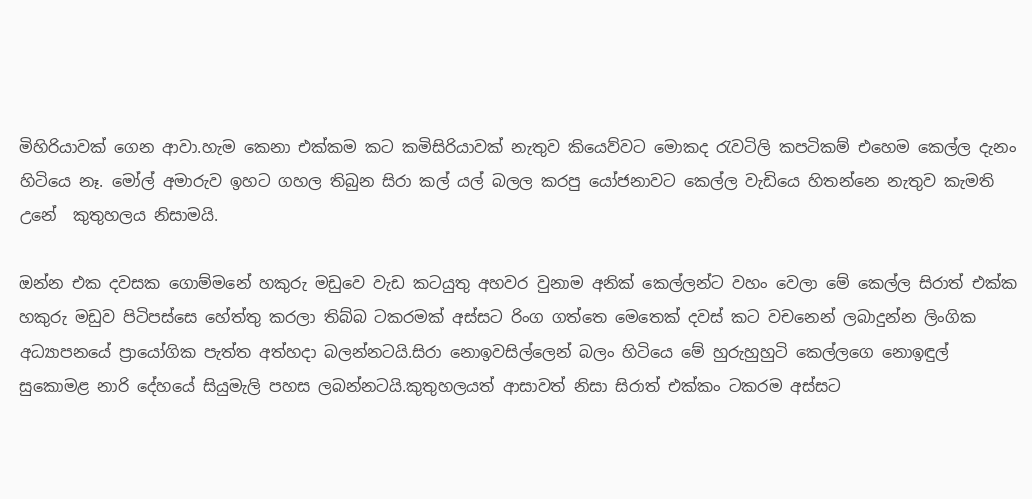මිහිරියාවක් ගෙන ආවා.හැම කෙනා එක්කම කට කමිසිරියාවක් නැතුව කියෙව්වට මොකද රැවටිලි කපටිකම් එහෙම කෙල්ල දැනං හිටියෙ නෑ. මෝල් අමාරුව ඉහට ගහල තිබුන සිරා කල් යල් බලල කරපු යෝජනාවට කෙල්ල වැඩියෙ හිතන්නෙ නැතුව කැමති උනේ  කුතුහලය නිසාමයි.

ඔන්න එක දවසක ගොම්මනේ හකුරු මඩුවෙ වැඩ කටයුතු අහවර වුනාම අනික් කෙල්ලන්ට වහං වෙලා මේ කෙල්ල සිරාත් එක්ක හකුරු මඩුව පිටිපස්සෙ හේත්තු කරලා තිබ්බ ටකරමක් අස්සට රිංග ගත්තෙ මෙතෙක් දවස් කට වචනෙන් ලබාදුන්න ලිංගික අධ්‍යාපනයේ ප්‍රායෝගික පැත්ත අත්හදා බලන්නටයි.සිරා නොඉවසිල්ලෙන් බලං හිටියෙ මේ හුරුහුහුටි කෙල්ලගෙ නොඉඳුල් සුකොමළ නාරි දේහයේ සියුමැලි පහස ලබන්නටයි.කුතුහලයත් ආසාවත් නිසා සිරාත් එක්කං ටකරම අස්සට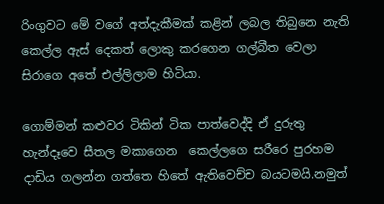රිංගුවට මේ වගේ අත්දැකීමක් කළින් ලබල තිබුනෙ නැති කෙල්ල ඇස් දෙකත් ලොකු කරගෙන ගල්බීත වෙලා සිරාගෙ අතේ එල්ලිලාම හිටියා.

ගොම්මන් කළුවර ටිකින් ටික පාත්වෙද්දි ඒ දුරුතු හැන්දෑවෙ සීතල මකාගෙන  කෙල්ලගෙ සරීරෙ පුරහම දාඩිය ගලන්න ගත්තෙ හිතේ ඇතිවෙච්ච බයටමයි.නමුත්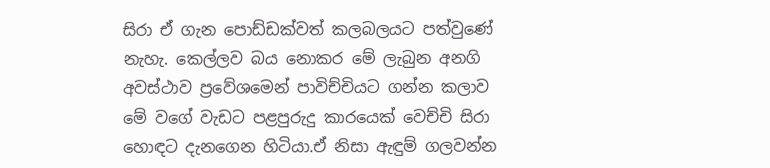සිරා ඒ ගැන පොඩ්ඩක්වත් කලබලයට පත්වුණේ නැහැ. කෙල්ලව බය නොකර මේ ලැබුන අනගි අවස්ථාව ප්‍රවේශමෙන් පාවිච්චියට ගන්න කලාව  මේ වගේ වැඩට පළපුරුදු කාරයෙක් වෙච්චි සිරා හොඳට දැනගෙන හිටියා.ඒ නිසා ඇඳුම් ගලවන්න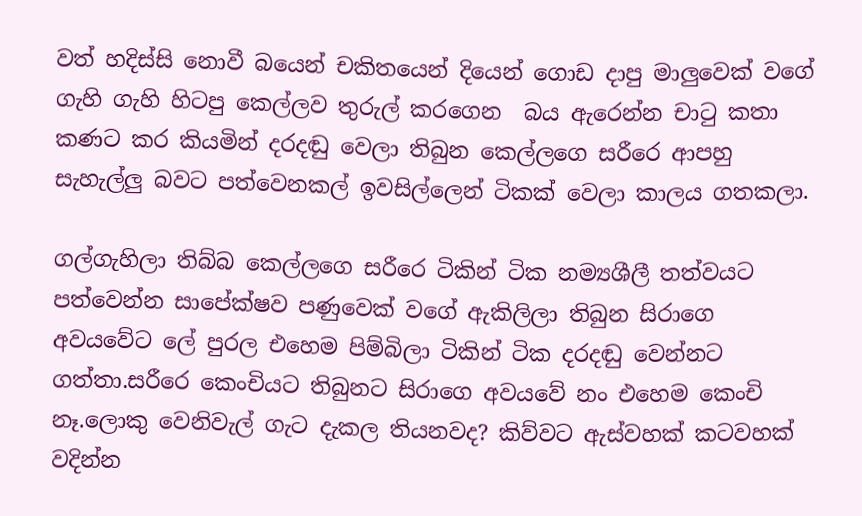වත් හදිස්සි නොවී බයෙන් චකිතයෙන් දියෙන් ගොඩ දාපු මාලුවෙක් වගේ  ගැහි ගැහි හිටපු කෙල්ලව තුරුල් කරගෙන  බය ඇරෙන්න චාටු කතා කණට කර කියමින් දරදඬු වෙලා තිබුන කෙල්ලගෙ සරීරෙ ආපහු සැහැල්ලු බවට පත්වෙනකල් ඉවසිල්ලෙන් ටිකක් වෙලා කාලය ගතකලා.

ගල්ගැහිලා තිබ්බ කෙල්ලගෙ සරීරෙ ටිකින් ටික නම්‍යශීලී තත්වයට පත්වෙන්න සාපේක්ෂව පණුවෙක් වගේ ඇකිලිලා තිබුන සිරාගෙ අවයවේට ලේ පුරල එහෙම පිම්බිලා ටිකින් ටික දරදඬු වෙන්නට ගත්තා.සරීරෙ කෙංචියට තිබුනට සිරාගෙ අවයවේ නං එහෙම කෙංචි නෑ.ලොකු වෙනිවැල් ගැට දැකල තියනවද? කිව්වට ඇස්වහක් කටවහක් වදින්න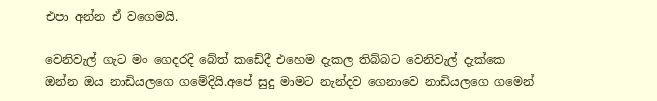එපා අන්න ඒ වගෙමයි.

වෙනිවැල් ගැට මං ගෙදරදි බේත් කඩේදී එහෙම දැකල තිබ්බට වෙනිවැල් දැක්කෙ ඔන්න ඔය නාඩියලගෙ ගමේදියි.අපේ සුදු මාමට නැන්දව ගෙනාවෙ නාඩියලගෙ ගමෙන්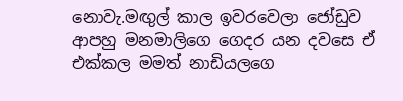නොවැ.මඟුල් කාල ඉවරවෙලා ජෝඩුව ආපහු මනමාලිගෙ ගෙදර යන දවසෙ ඒ එක්කල මමත් නාඩියලගෙ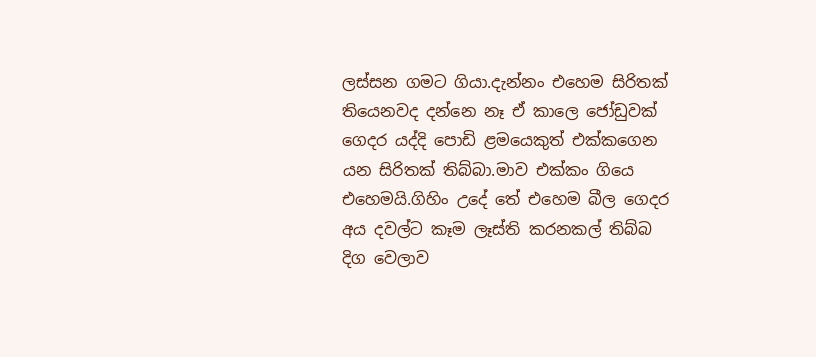ලස්සන ගමට ගියා.දැන්නං එහෙම සිරිතක් තියෙනවද දන්නෙ නෑ ඒ කාලෙ ජෝඩුවක් ගෙදර යද්දි පොඩි ළමයෙකුත් එක්කගෙන යන සිරිතක් තිබ්බා.මාව එක්කං ගියෙ එහෙමයි.ගිහිං උදේ තේ එහෙම බීල ගෙදර අය දවල්ට කෑම ලෑස්ති කරනකල් තිබ්බ දිග වෙලාව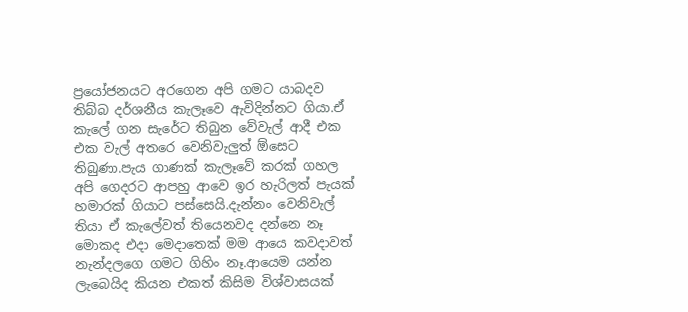ප්‍රයෝජනයට අරගෙන අපි ගමට යාබදව තිබ්බ දර්ශනීය කැලෑවෙ ඇවිදින්නට ගියා.ඒ කැලේ ගන සැරේට තිබුන වේවැල් ආදී එක එක වැල් අතරෙ වෙනිවැලුත් ඕසෙට තිබුණා.පැය ගාණක් කැලෑවේ කරක් ගහල අපි ගෙදරට ආපහු ආවෙ ඉර හැරිලත් පැයක් හමාරක් ගියාට පස්සෙයි.දැන්නං වෙනිවැල් තියා ඒ කැලේවත් තියෙනවද දන්නෙ නෑ මොකද එදා මෙදාතෙක් මම ආයෙ කවදාවත් නැන්දලගෙ ගමට ගිහිං නෑ.ආයෙම යන්න ලැබෙයිද කියන එකත් කිසිම විශ්වාසයක්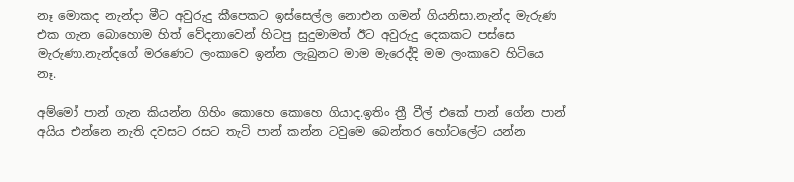නෑ මොකද නැන්දා මීට අවුරුදු කීපෙකට ඉස්සෙල්ල නොඑන ගමන් ගියනිසා.නැන්ද මැරුණ එක ගැන බොහොම හිත් වේදනාවෙන් හිටපු සුදුමාමත් ඊට අවුරුදු දෙකකට පස්සෙ මැරුණා.නැන්දගේ මරණෙට ලංකාවෙ ඉන්න ලැබුනට මාම මැරෙද්දි මම ලංකාවෙ හිටියෙ නෑ.

අම්මෝ පාන් ගැන කියන්න ගිහිං කොහෙ කොහෙ ගියාද.ඉතිං ත්‍රී වීල් එකේ පාන් ගේන පාන් අයිය එන්නෙ නැති දවසට රසට තැටි පාන් කන්න ටවුමෙ බෙන්තර හෝටලේට යන්න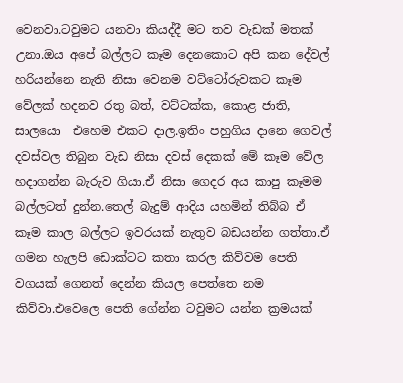වෙනවා.ටවුමට යනවා කියද්දී මට තව වැඩක් මතක් උනා.ඔය අපේ බල්ලට කෑම දෙනකොට අපි කන දේවල් හරියන්නෙ නැති නිසා වෙනම වට්ටෝරුවකට කෑම වේලක් හදනව රතු බත්, වට්ටක්ක, කොළ ජාති, සාලයො  එහෙම එකට දාල.ඉතිං පහුගිය දානෙ ගෙවල් දවස්වල තිබුන වැඩ නිසා දවස් දෙකක් මේ කෑම වේල හදාගන්න බැරුව ගියා.ඒ නිසා ගෙදර අය කාපු කෑමම බල්ලටත් දුන්න.තෙල් බැදුම් ආදිය යහමින් තිබ්බ ඒ කෑම කාල බල්ලට ඉවරයක් නැතුව බඩයන්න ගත්තා.ඒ ගමන හැලපි ඩොක්ටට කතා කරල කිව්වම පෙති වගයක් ගෙනත් දෙන්න කියල පෙත්තෙ නම කිව්වා.එවෙලෙ පෙති ගේන්න ටවුමට යන්න ක්‍රමයක්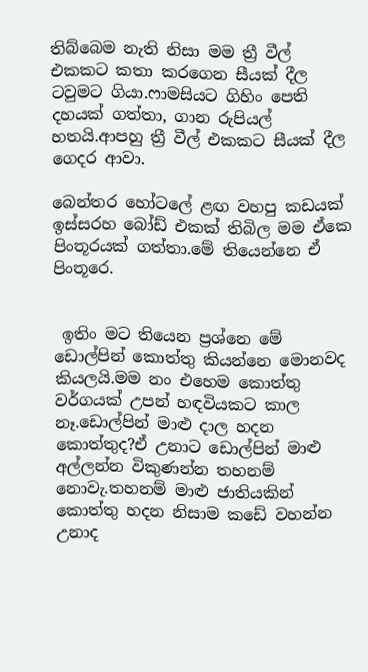තිබ්බෙම නැති නිසා මම ත්‍රී වීල් එකකට කතා කරගෙන සීයක් දීල ටවුමට ගියා.ෆාමසියට ගිහිං පෙති දහයක් ගත්තා, ගාන රුපියල් හතයි.ආපහු ත්‍රී වීල් එකකට සීයක් දීල ගෙදර ආවා.

බෙන්තර හෝටලේ ළඟ වහපු කඩයක් ඉස්සරහ බෝඩ් එකක් තිබිල මම ඒකෙ පිංතූරයක් ගත්තා.මේ තියෙන්නෙ ඒ පිංතූරෙ.


 ඉතිං මට තියෙන ප්‍රශ්නෙ මේ ඩොල්පින් කොත්තු කියන්නෙ මොනවද කියලයි.මම නං එහෙම කොත්තු වර්ගයක් උපන් හඳවියකට කාල නෑ.ඩොල්පින් මාළු දාල හදන කොත්තුද?ඒ උනාට ඩොල්පින් මාළු අල්ලන්න විකුණන්න තහනම් නොවැ.තහනම් මාළු ජාතියකින් කොත්තු හදන නිසාම කඩේ වහන්න උනාද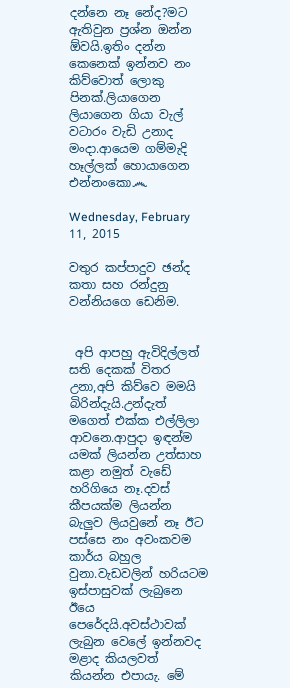දන්නෙ නෑ නේද?මට ඇතිවුන ප්‍රශ්න ඔන්න ඕවයි.ඉතිං දන්න කෙනෙක් ඉන්නව නං කිව්වොත් ලොකු පිනක්.ලියාගෙන ලියාගෙන ගියා වැල් වටාරං වැඩි උනාද මංදා.ආයෙම ගම්මැදි හෑල්ලක් හොයාගෙන එන්නංකො෴

Wednesday, February 11, 2015

වතුර කප්පාදුව ඡන්ද කතා සහ රන්දුනු වන්නියගෙ ඩෙනිම.


 අපි ආපහු ඇවිදිල්ලත් සති දෙකක් විතර උනා,අපි කිව්වෙ මමයි බිරින්දැයි.උන්දැත් මගෙත් එක්ක එල්ලිලා ආවනෙ.ආපුදා ඉඳන්ම යමක් ලියන්න උත්සාහ කළා නමුත් වැඩේ හරිගියෙ නෑ.දවස් කීපයක්ම ලියන්න බැලුව ලියවුනේ නෑ ඊට පස්සෙ නං අවංකවම කාර්ය බහුල වුනා.වැඩවලින් හරියටම ඉස්පාසුවක් ලැබුනෙ ඊයෙ පෙරේදයි.අවස්ථාවක් ලැබුන වෙලේ ඉන්නවද මළාද කියලවත් කියන්න එපායැ. මේ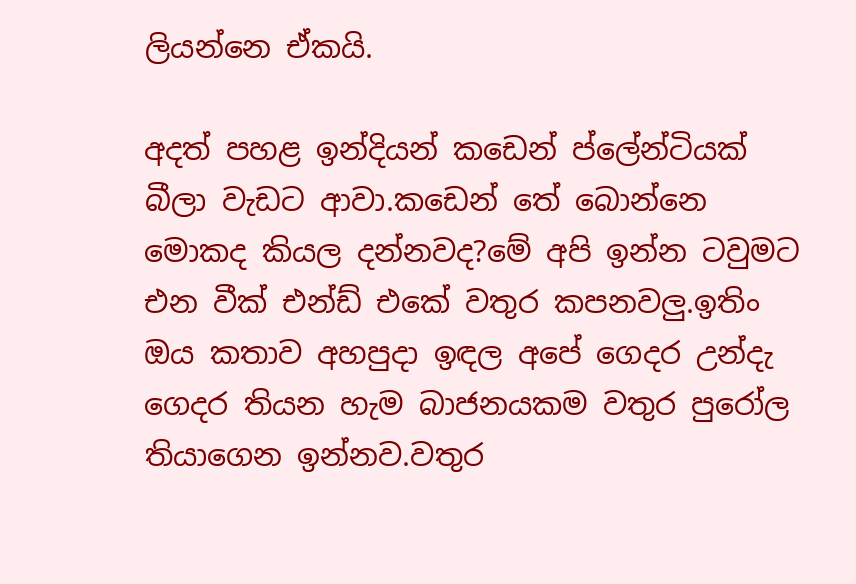ලියන්නෙ ඒකයි.

අදත් පහළ ඉන්දියන් කඩෙන් ප්ලේන්ටියක් බීලා වැඩට ආවා.කඩෙන් තේ බොන්නෙ මොකද කියල දන්නවද?මේ අපි ඉන්න ටවුමට එන වීක් එන්ඩ් එකේ වතුර කපනවලු.ඉතිං ඔය කතාව අහපුදා ඉඳල අපේ ගෙදර උන්දැ ගෙදර තියන හැම බාජනයකම වතුර පුරෝල තියාගෙන ඉන්නව.වතුර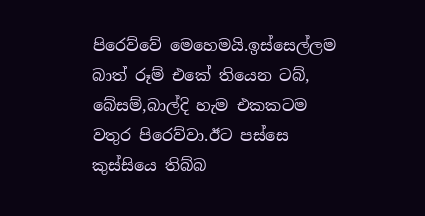පිරෙව්වේ මෙහෙමයි.ඉස්සෙල්ලම බාත් රූම් එකේ තියෙන ටබ්, බේසම්,බාල්දි හැම එකකටම වතුර පිරෙව්වා.ඊට පස්සෙ කුස්සියෙ තිබ්බ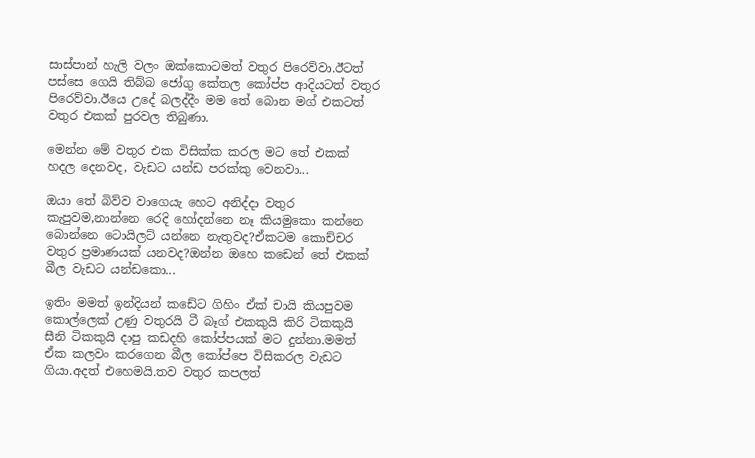සාස්පාන් හැලි වලං ඔක්කොටමත් වතුර පිරෙව්වා.ඊටත් පස්සෙ ගෙයි තිබ්බ ජෝගු කේතල කෝප්ප ආදියටත් වතුර පිරෙව්වා.ඊයෙ උදේ බලද්දීං මම තේ බොන මග් එකටත් වතුර එකක් පුරවල තිබුණා.

මෙන්න මේ වතුර එක විසික්ක කරල මට තේ එකක් හදල දෙනවද, වැඩට යන්ඩ පරක්කු වෙනවා...

ඔයා තේ බිව්ව වාගෙයැ හෙට අනිද්දා වතුර කැපුවම,නාන්නෙ රෙදි හෝදන්නෙ නෑ කියමුකො කන්නෙ බොන්නෙ ටොයිලට් යන්නෙ නැතුවද?ඒකටම කොච්චර වතුර ප්‍රමාණයක් යනවද?ඔන්න ඔහෙ කඩෙන් තේ එකක් බීල වැඩට යන්ඩකො...

ඉතිං මමත් ඉන්දියන් කඩේට ගිහිං ඒක් චායි කියපුවම කොල්ලෙක් උණු වතුරයි ටී බෑග් එකකුයි කිරි ටිකකුයි සීනි ටිකකුයි දාපු කඩදහි කෝප්පයක් මට දුන්නා.මමත් ඒක කලවං කරගෙන බීල කෝප්පෙ විසිකරල වැඩට ගියා.අදත් එහෙමයි.තව වතුර කපලත්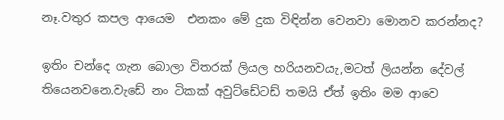නෑ.වතුර කපල ආයෙම  එනකං මේ දුක විඳින්න වෙනවා මොනව කරන්නද?

ඉතිං චන්දෙ ගැන බොලා විතරක් ලියල හරියනවයැ,මටත් ලියන්න දේවල් තියෙනවනෙ.වැඩේ නං ටිකක් අවුට්ඩේටඩ් තමයි ඒත් ඉතිං මම ආවෙ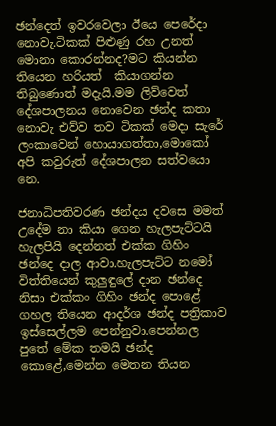ඡන්දෙත් ඉවරවෙලා ඊයෙ පෙරේදා නොවැ.ටිකක් පිළුණු රහ උනත් මොනා කොරන්නද?මට කියන්න තියෙන හරියත්  කියාගන්න තිබුණොත් මදැයි.මම ලිව්වෙත් දේශපාලනය නොවෙන ඡන්ද කතා නොවැ එව්ව තව ටිකක් මෙදා සැරේ ලංකාවෙන් හොයාගත්තා,මොකෝ අපි කවුරුත් දේශපාලන සත්වයො නෙ.

ජනාධිපතිවරණ ඡන්දය දවසෙ මමත් උදේම නා කියා ගෙන හැලපැට්ටයි හැලපියි දෙන්නත් එක්ක ගිහිං ඡන්දෙ දාල ආවා.හැලපැට්ට නමෝ විත්තියෙන් කුලුඳුලේ දාන ඡන්දෙ නිසා එක්කං ගිහිං ඡන්ද පොළේ ගහල තියෙන ආදර්ශ ඡන්ද පත්‍රිකාව ඉස්සෙල්ලම පෙන්නුවා.පෙන්නල පුතේ මේක තමයි ඡන්ද කොළේ,මෙන්න මෙතන තියන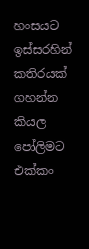හංසයට ඉස්සරහින් කතිරයක් ගහන්න කියල පෝලිමට එක්කං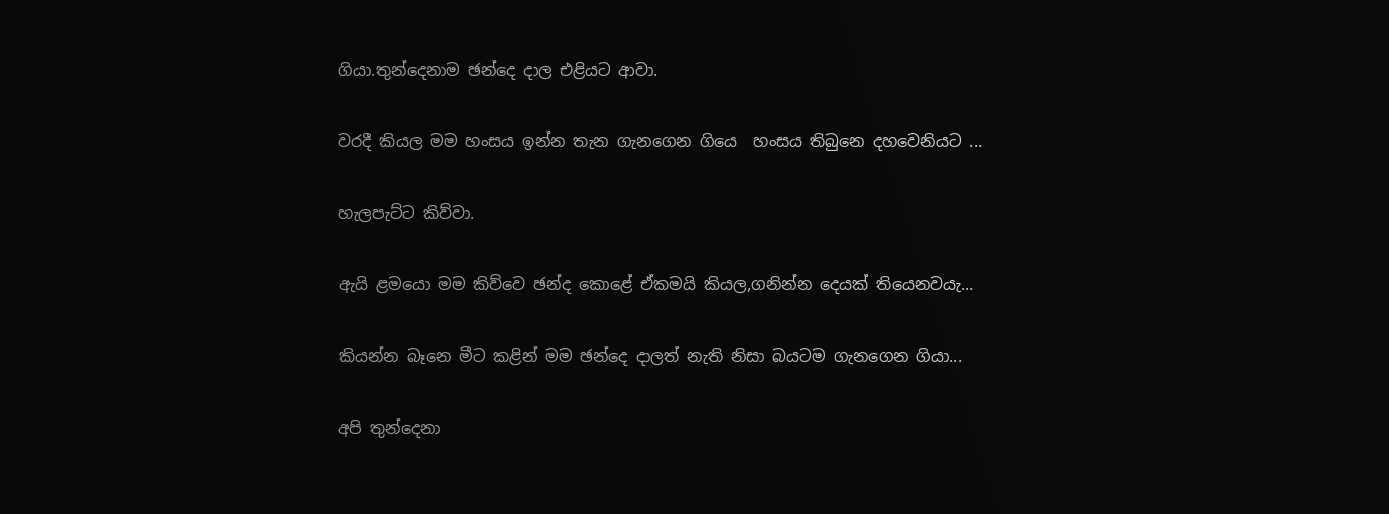ගියා.තුන්දෙනාම ඡන්දෙ දාල එළියට ආවා.

වරදී කියල මම හංසය ඉන්න තැන ගැනගෙන ගියෙ  හංසය තිබුනෙ දහවෙනියට ...

හැලපැට්ට කිව්වා.

ඇයි ළමයො මම කිව්වෙ ඡන්ද කොළේ ඒකමයි කියල,ගනින්න දෙයක් තියෙනවයැ...

කියන්න බෑනෙ මීට කළින් මම ඡන්දෙ දාලත් නැති නිසා බයටම ගැනගෙන ගියා...

අපි තුන්දෙනා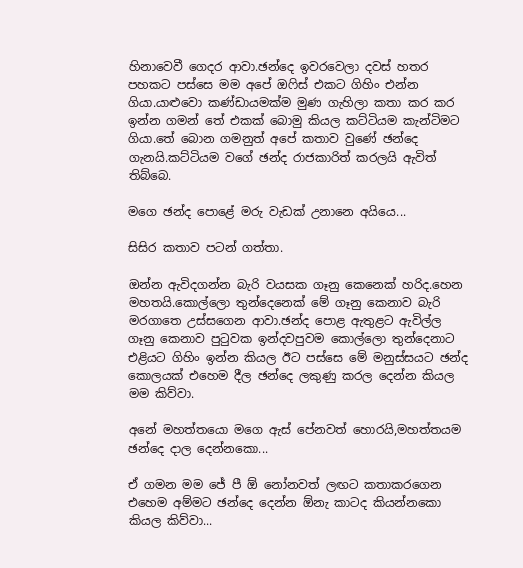හිනාවෙවී ගෙදර ආවා.ඡන්දෙ ඉවරවෙලා දවස් හතර පහකට පස්සෙ මම අපේ ඔෆිස් එකට ගිහිං එන්න ගියා.යාළුවො කණ්ඩායමක්ම මුණ ගැහිලා කතා කර කර ඉන්න ගමන් තේ එකක් බොමු කියල කට්ටියම කැන්ටිමට ගියා.තේ බොන ගමනුත් අපේ කතාව වුණේ ඡන්දෙ ගැනයි.කට්ටියම වගේ ඡන්ද රාජකාරිත් කරලයි ඇවිත් තිබ්බෙ.

මගෙ ඡන්ද පොළේ මරු වැඩක් උනානෙ අයියෙ...

සිසිර කතාව පටන් ගත්තා.

ඔන්න ඇවිදගන්න බැරි වයසක ගෑනු කෙනෙක් හරිද.හෙන මහතයි.කොල්ලො තුන්දෙනෙක් මේ ගෑනු කෙනාව බැරි මරගාතෙ උස්සගෙන ආවා.ඡන්ද පොළ ඇතුළට ඇවිල්ල ගෑනු කෙනාව පුටුවක ඉන්දවපුවම කොල්ලො තුන්දෙනාට එළියට ගිහිං ඉන්න කියල ඊට පස්සෙ මේ මනුස්සයට ඡන්ද කොලයක් එහෙම දීල ඡන්දෙ ලකුණු කරල දෙන්න කියල මම කිව්වා.

අනේ මහත්තයො මගෙ ඇස් පේනවත් හොරයි,මහත්තයම ඡන්දෙ දාල දෙන්නකො...

ඒ ගමන මම ජේ පී ඕ නෝනවත් ලඟට කතාකරගෙන එහෙම අම්මට ඡන්දෙ දෙන්න ඕනැ කාටද කියන්නකො කියල කිව්වා...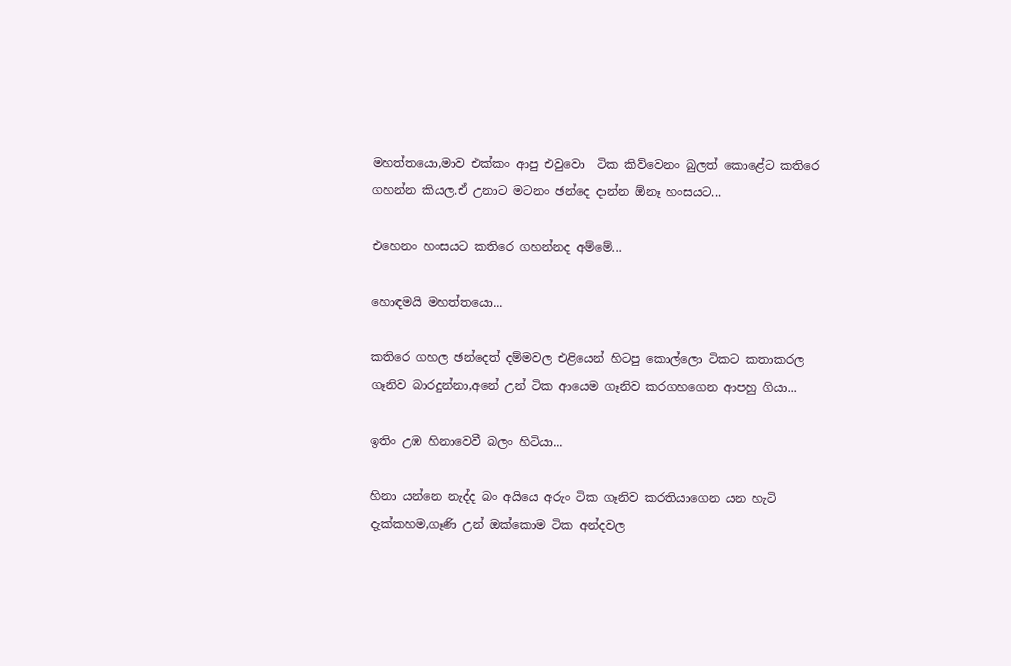මහත්තයො,මාව එක්කං ආපු එවුවො  ටික කිව්වෙනං බුලත් කොළේට කතිරෙ ගහන්න කියල.ඒ උනාට මටනං ඡන්දෙ දාන්න ඕනෑ හංසයට...

එහෙනං හංසයට කතිරෙ ගහන්නද අම්මේ...

හොඳමයි මහත්තයො...

කතිරෙ ගහල ඡන්දෙත් දම්මවල එළියෙන් හිටපු කොල්ලො ටිකට කතාකරල ගෑනිව බාරදුන්නා,අනේ උන් ටික ආයෙම ගෑනිව කරගහගෙන ආපහු ගියා...

ඉතිං උඹ හිනාවෙවී බලං හිටියා...

හිනා යන්නෙ නැද්ද බං අයියෙ අරුං ටික ගෑනිව කරතියාගෙන යන හැටි දැක්කහම,ගෑණි උන් ඔක්කොම ටික අන්දවල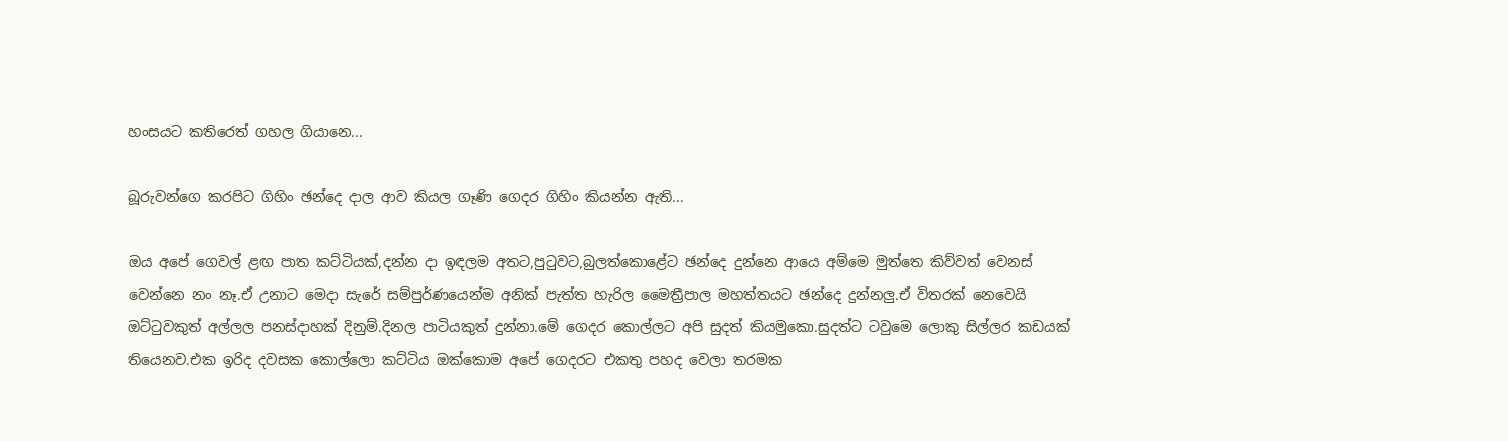හංසයට කතිරෙත් ගහල ගියානෙ...

බූරුවන්ගෙ කරපිට ගිහිං ඡන්දෙ දාල ආව කියල ගෑණි ගෙදර ගිහිං කියන්න ඇති...

ඔය අපේ ගෙවල් ළඟ පාත කට්ටියක්,දන්න දා ඉඳලම අතට,පුටුවට,බුලත්කොළේට ඡන්දෙ දුන්නෙ ආයෙ අම්මෙ මුත්තෙ කිව්වත් වෙනස් වෙන්නෙ නං නෑ.ඒ උනාට මෙදා සැරේ සම්පුර්ණයෙන්ම අනික් පැත්ත හැරිල මෛත්‍රීපාල මහත්තයට ඡන්දෙ දුන්නලු.ඒ විතරක් නෙවෙයි ඔට්ටුවකුත් අල්ලල පනස්දාහක් දිනුම්.දිනල පාටියකුත් දුන්නා.මේ ගෙදර කොල්ලට අපි සුදත් කියමුකො.සුදත්ට ටවුමෙ ලොකු සිල්ලර කඩයක් තියෙනව.එක ඉරිද දවසක කොල්ලො කට්ටිය ඔක්කොම අපේ ගෙදරට එකතු පහද වෙලා තරමක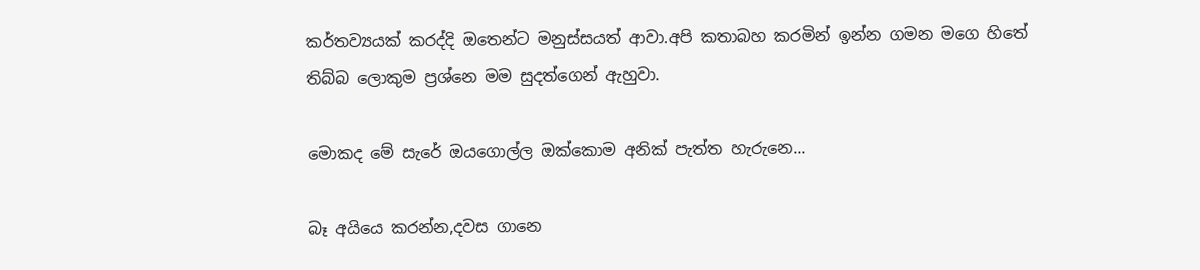කර්තව්‍යයක් කරද්දි ඔතෙන්ට මනුස්සයත් ආවා.අපි කතාබහ කරමින් ඉන්න ගමන මගෙ හිතේ තිබ්බ ලොකුම ප්‍රශ්නෙ මම සුදත්ගෙන් ඇහුවා.

මොකද මේ සැරේ ඔයගොල්ල ඔක්කොම අනික් පැත්ත හැරුනෙ...

බෑ අයියෙ කරන්න,දවස ගානෙ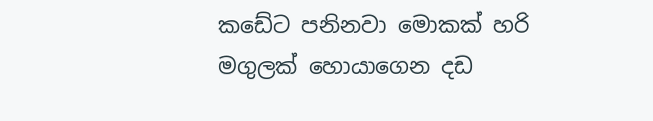කඩේට පනිනවා මොකක් හරි මගුලක් හොයාගෙන දඩ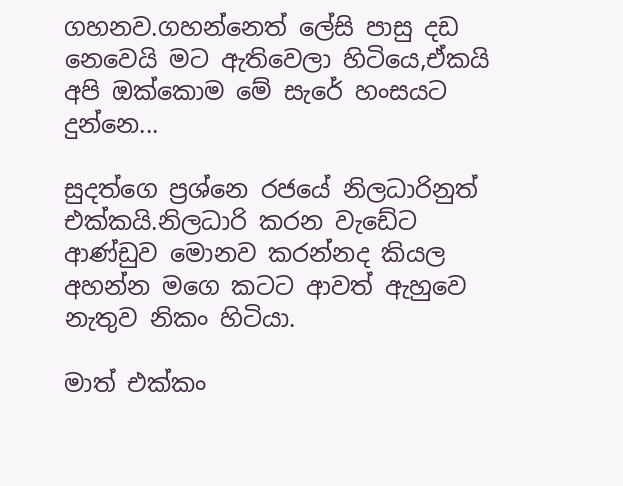ගහනව.ගහන්නෙත් ලේසි පාසු දඩ නෙවෙයි මට ඇතිවෙලා හිටියෙ,ඒකයි අපි ඔක්කොම මේ සැරේ හංසයට දුන්නෙ...

සුදත්ගෙ ප්‍රශ්නෙ රජයේ නිලධාරිනුත් එක්කයි.නිලධාරි කරන වැඩේට ආණ්ඩුව මොනව කරන්නද කියල අහන්න මගෙ කටට ආවත් ඇහුවෙ නැතුව නිකං හිටියා.

මාත් එක්කං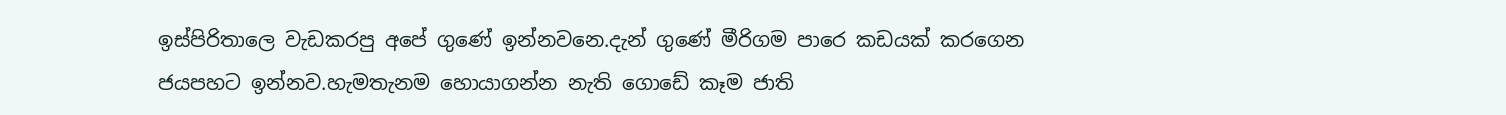ඉස්පිරිතාලෙ වැඩකරපු අපේ ගුණේ ඉන්නවනෙ.දැන් ගුණේ මීරිගම පාරෙ කඩයක් කරගෙන ජයපහට ඉන්නව.හැමතැනම හොයාගන්න නැති ගොඩේ කෑම ජාති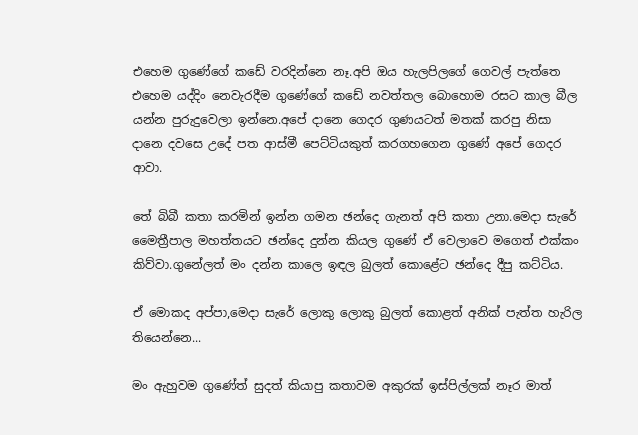එහෙම ගුණේගේ කඩේ වරදින්නෙ නෑ.අපි ඔය හැලපිලගේ ගෙවල් පැත්තෙ එහෙම යද්දිං නෙවැරදීම ගුණේගේ කඩේ නවත්තල බොහොම රසට කාල බීල යන්න පුරුදුවෙලා ඉන්නෙ.අපේ දානෙ ගෙදර ගුණයටත් මතක් කරපු නිසා දානෙ දවසෙ උදේ පත ආස්මී පෙට්ටියකුත් කරගහගෙන ගුණේ අපේ ගෙදර ආවා.

තේ බිබී කතා කරමින් ඉන්න ගමන ඡන්දෙ ගැනත් අපි කතා උනා.මෙදා සැරේ මෛත්‍රීපාල මහත්තයට ඡන්දෙ දුන්න කියල ගුණේ ඒ වෙලාවෙ මගෙත් එක්කං කිව්වා.ගුනේලත් මං දන්න කාලෙ ඉඳල බුලත් කොළේට ඡන්දෙ දීපු කට්ටිය.

ඒ මොකද අප්පා,මෙදා සැරේ ලොකු ලොකු බුලත් කොළත් අනික් පැත්ත හැරිල තියෙන්නෙ...

මං ඇහුවම ගුණේත් සුදත් කියාපු කතාවම අකුරක් ඉස්පිල්ලක් නෑර මාත්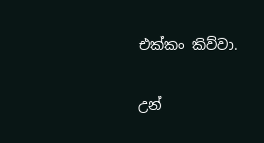එක්කං කිව්වා.

උන්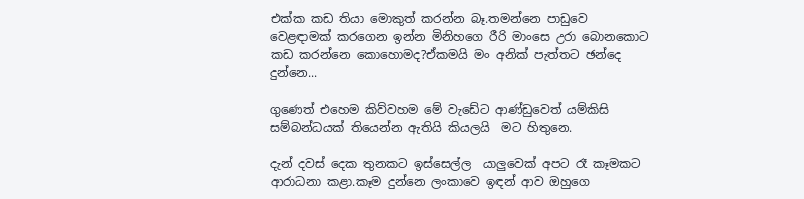එක්ක කඩ තියා මොකුත් කරන්න බෑ.තමන්නෙ පාඩුවෙ වෙළඳාමක් කරගෙන ඉන්න මිනිහගෙ රීරි මාංසෙ උරා බොනකොට කඩ කරන්නෙ කොහොමද?ඒකමයි මං අනික් පැත්තට ඡන්දෙ දුන්නෙ...

ගුණෙත් එහෙම කිව්වහම මේ වැඩේට ආණ්ඩුවෙත් යම්කිසි සම්බන්ධයක් තියෙන්න ඇතියි කියලයි  මට හිතුනෙ.

දැන් දවස් දෙක තුනකට ඉස්සෙල්ල  යාලුවෙක් අපට රෑ කෑමකට ආරාධනා කළා.කෑම දුන්නෙ ලංකාවෙ ඉඳන් ආව ඔහුගෙ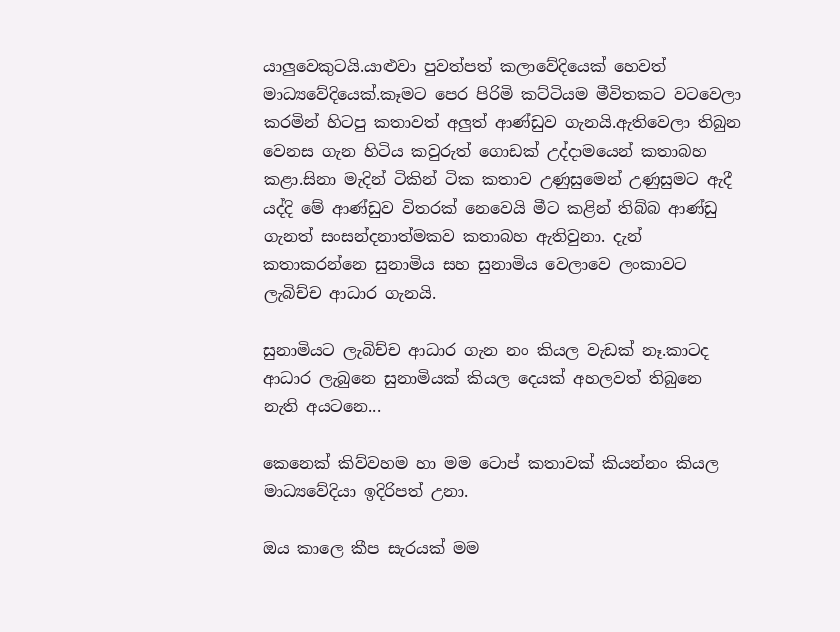යාලුවෙකුටයි.යාළුවා පුවත්පත් කලාවේදියෙක් හෙවත් මාධ්‍යවේදියෙක්.කෑමට පෙර පිරිමි කට්ටියම මීවිතකට වටවෙලා කරමින් හිටපු කතාවත් අලුත් ආණ්ඩුව ගැනයි.ඇතිවෙලා තිබුන වෙනස ගැන හිටිය කවුරුත් ගොඩක් උද්දාමයෙන් කතාබහ කළා.සිනා මැදින් ටිකින් ටික කතාව උණුසුමෙන් උණුසුමට ඇදී යද්දි මේ ආණ්ඩුව විතරක් නෙවෙයි මීට කළින් තිබ්බ ආණ්ඩු ගැනත් සංසන්දනාත්මකව කතාබහ ඇතිවුනා. දැන් කතාකරන්නෙ සුනාමිය සහ සුනාමිය වෙලාවෙ ලංකාවට ලැබිච්ච ආධාර ගැනයි.

සුනාමියට ලැබිච්ච ආධාර ගැන නං කියල වැඩක් නෑ.කාටද ආධාර ලැබුනෙ සුනාමියක් කියල දෙයක් අහලවත් තිබුනෙ නැති අයටනෙ...

කෙනෙක් කිව්වහම හා මම ටොප් කතාවක් කියන්නං කියල මාධ්‍යවේදියා ඉදිරිපත් උනා.

ඔය කාලෙ කීප සැරයක් මම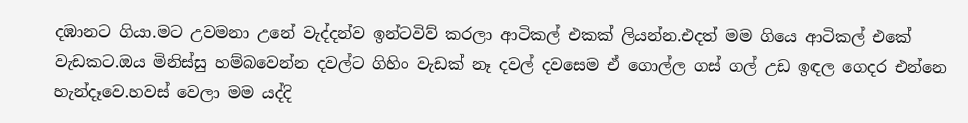දඹානට ගියා.මට උවමනා උනේ වැද්දන්ව ඉන්ටවිව් කරලා ආටිකල් එකක් ලියන්න.එදත් මම ගියෙ ආටිකල් එකේ වැඩකට.ඔය මිනිස්සු හම්බවෙන්න දවල්ට ගිහිං වැඩක් නෑ දවල් දවසෙම ඒ ගොල්ල ගස් ගල් උඩ ඉඳල ගෙදර එන්නෙ හැන්දෑවෙ.හවස් වෙලා මම යද්දි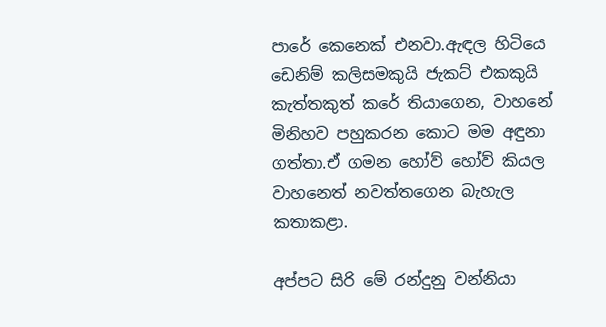පාරේ කෙනෙක් එනවා.ඇඳල හිටියෙ ඩෙනිම් කලිසමකුයි ජැකට් එකකුයි කැත්තකුත් කරේ තියාගෙන, වාහනේ මිනිහව පහුකරන කොට මම අඳුනා ගත්තා.ඒ ගමන හෝව් හෝව් කියල වාහනෙත් නවත්තගෙන බැහැල කතාකළා.

අප්පට සිරි මේ රන්දුනු වන්නියා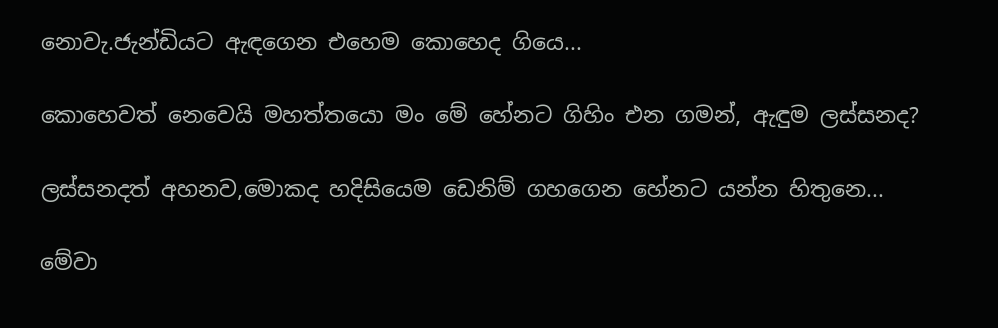නොවැ.ජැන්ඩියට ඇඳගෙන එහෙම කොහෙද ගියෙ...

කොහෙවත් නෙවෙයි මහත්තයො මං මේ හේනට ගිහිං එන ගමන්, ඇඳුම ලස්සනද?

ලස්සනදත් අහනව,මොකද හදිසියෙම ඩෙනිම් ගහගෙන හේනට යන්න හිතුනෙ...

මේවා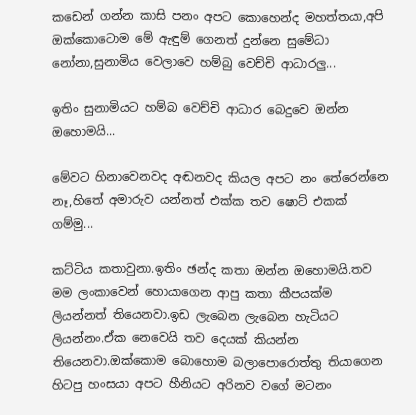කඩෙන් ගන්න කාසි පනං අපට කොහෙන්ද මහත්තයා,අපි ඔක්කොටොම මේ ඇඳුම් ගෙනත් දුන්නෙ සුමේධා නෝනා,සුනාමිය වෙලාවෙ හම්බු වෙච්චි ආධාරලු...

ඉතිං සුනාමියට හම්බ වෙච්චි ආධාර බෙදුවෙ ඔන්න ඔහොමයි...

මේවට හිනාවෙනවද අඬනවද කියල අපට නං තේරෙන්නෙ නෑ,හිතේ අමාරුව යන්නත් එක්ක තව ෂොට් එකක් ගම්මු...

කට්ටිය කතාවුනා.ඉතිං ඡන්ද කතා ඔන්න ඔහොමයි.තව මම ලංකාවෙන් හොයාගෙන ආපු කතා කීපයක්ම ලියන්නත් තියෙනවා.ඉඩ ලැබෙන ලැබෙන හැටියට ලියන්නං.ඒක නෙවෙයි තව දෙයක් කියන්න තියෙනවා.ඔක්කොම බොහොම බලාපොරොත්තු තියාගෙන හිටපු හංසයා අපට හීනියට අරිනව වගේ මටනං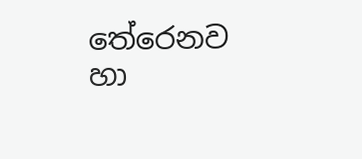තේරෙනව හා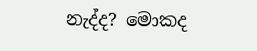නැද්ද? මොකද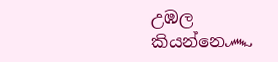උඹල කියන්නෙ෴